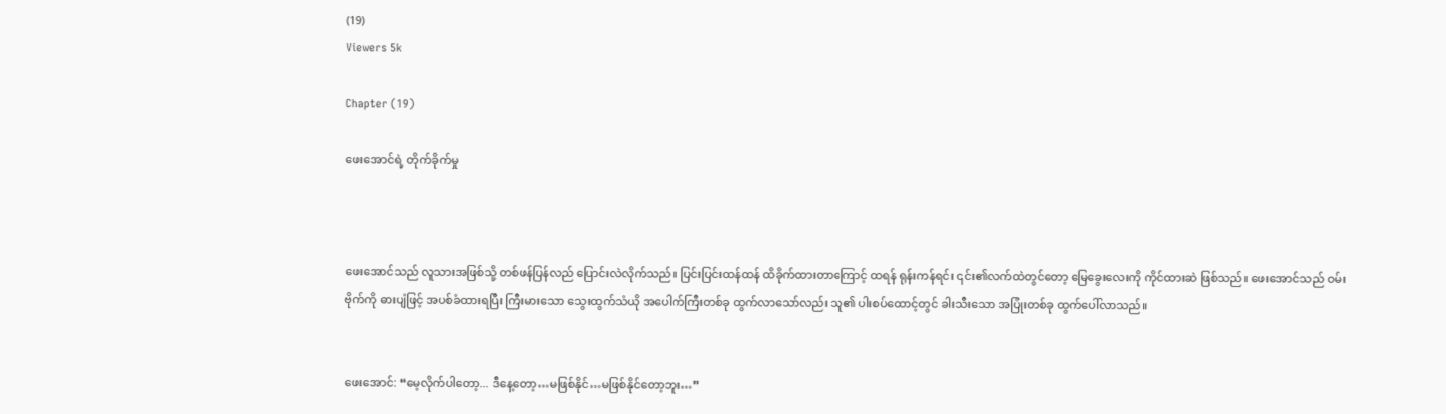(19)
Viewers 5k

Chapter (19)

ဖေးအောင်ရဲ့ တိုက်ခိုက်မှု



ဖေးအောင်သည် လူသားအဖြစ်သို့ တစ်ဖန်ပြန်လည် ပြောင်းလဲလိုက်သည်။ ပြင်းပြင်းထန်ထန် ထိခိုက်ထားတာကြောင့် ထရန် ရုန်းကန်ရင်း ၎င်း၏လက်ထဲတွင်တော့ မြေခွေးလေးကို ကိုင်ထားဆဲ ဖြစ်သည်။ ဖေးအောင်သည် ဝမ်းဗိုက်ကို ဓားပျံဖြင့် အပစ်ခံထားရပြီး ကြီးမားသော သွေးထွက်သံယို အပေါက်ကြီးတစ်ခု ထွက်လာသော်လည်း သူ၏ ပါးစပ်ထောင့်တွင် ခါးသီးသော အပြုံးတစ်ခု ထွက်ပေါ်လာသည်။


ဖေးအောင်: “မေ့လိုက်ပါတော့... ဒီနေ့တော့…မဖြစ်နိုင်…မဖြစ်နိုင်တော့ဘူး…”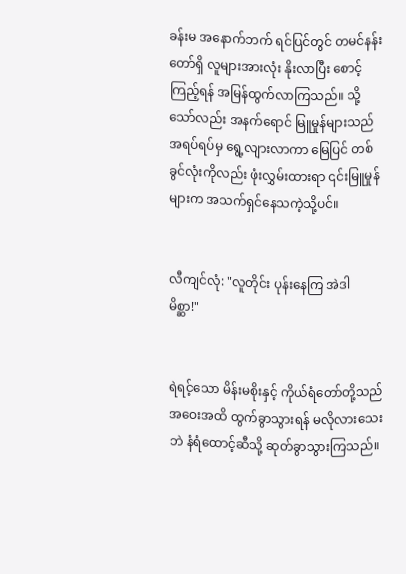ခန်းမ အနောက်ဘက် ရင်ပြင်တွင် တမင်နန်းတော်ရှိ လူများအားလုံး နိုးလာပြီး စောင့်ကြည့်ရန် အမြန်ထွက်လာကြသည်။ သို့သော်လည်း အနက်ရောင် မြူမှုန်များသည် အရပ်ရပ်မှ ရွေ့လျားလာကာ မြေပြင် တစ်ခွင်လုံးကိုလည်း ဖုံးလွှမ်းထားရာ ၎င်းမြူမှုန်များက အသက်ရှင်နေသကဲ့သို့ပင်။


လီကျင်လုံ: "လူတိုင်း ပုန်းနေကြ အဲဒါ မိစ္ဆာ!"


ရဲရင့်သော မိန်းမစိုးနှင့် ကိုယ်ရံတော်တို့သည် အဝေးအထိ ထွက်ခွာသွားရန် မလိုလားသေးဘဲ နံရံထောင့်ဆီသို့ ဆုတ်ခွာသွားကြသည်။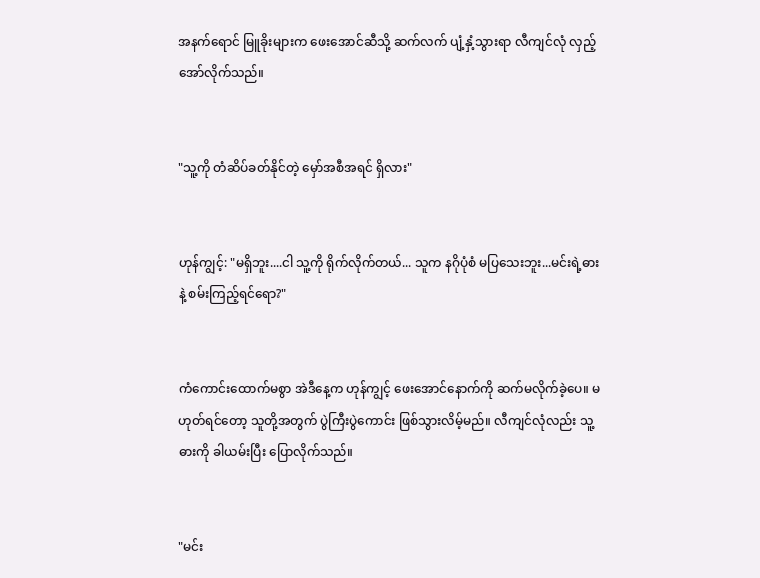အနက်ရောင် မြူခိုးများက ဖေးအောင်ဆီသို့ ဆက်လက် ပျံ့နှံ့သွားရာ လီကျင်လုံ လှည့်အော်လိုက်သည်။


"သူ့ကို တံဆိပ်ခတ်နိုင်တဲ့ မှော်အစီအရင် ရှိလား"


ဟုန်ကျွင့်: "မရှိဘူး....ငါ သူ့ကို ရိုက်လိုက်တယ်... သူက နဂိုပုံစံ မပြသေးဘူး...မင်းရဲ့ဓားနဲ့ စမ်းကြည့်ရင်ရော?"


ကံကောင်းထောက်မစွာ အဲဒီနေ့က ဟုန်ကျွင့် ဖေးအောင်နောက်ကို ဆက်မလိုက်ခဲ့ပေ။ မဟုတ်ရင်တော့ သူတို့အတွက် ပွဲကြီးပွဲကောင်း ဖြစ်သွားလိမ့်မည်။ လီကျင်လုံလည်း သူ့ဓားကို ခါယမ်းပြီး ပြောလိုက်သည်။


"မင်း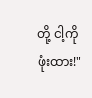တို့ ငါ့ကို ဖုံးထား!"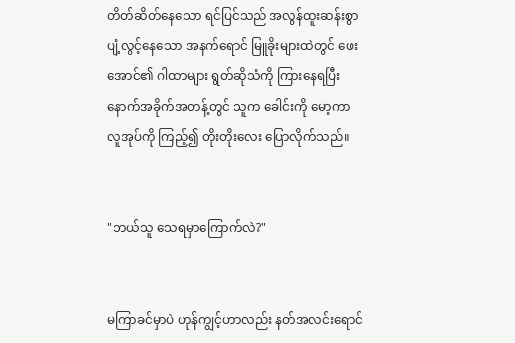တိတ်ဆိတ်နေသော ရင်ပြင်သည် အလွန်ထူးဆန်းစွာ ပျံ့လွင့်နေသော အနက်ရောင် မြူခိုးများထဲတွင် ဖေးအောင်၏ ဂါထာများ ရွတ်ဆိုသံကို ကြားနေရပြီး နောက်အခိုက်အတန့်တွင် သူက ခေါင်းကို မော့ကာ လူအုပ်ကို ကြည့်၍ တိုးတိုးလေး ပြောလိုက်သည်။


"ဘယ်သူ သေရမှာကြောက်လဲ?"


မကြာခင်မှာပဲ ဟုန်ကျွင့်ဟာလည်း နတ်အလင်းရောင်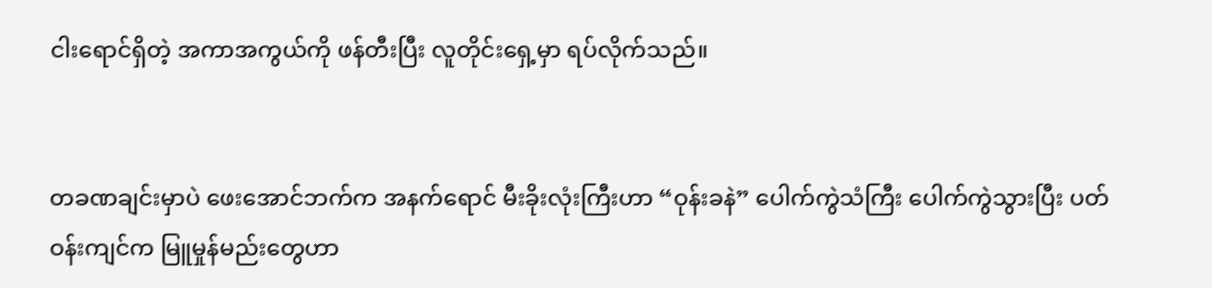ငါးရောင်ရှိတဲ့ အကာအကွယ်ကို ဖန်တီးပြီး လူတိုင်းရှေ့မှာ ရပ်လိုက်သည်။


တခဏချင်းမှာပဲ ဖေးအောင်ဘက်က အနက်ရောင် မီးခိုးလုံးကြီးဟာ “ဝုန်းခနဲ” ပေါက်ကွဲသံကြီး ပေါက်ကွဲသွားပြီး ပတ်ဝန်းကျင်က မြူမှုန်မည်းတွေဟာ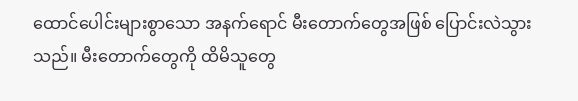ထောင်ပေါင်းများစွာသော အနက်ရောင် မီးတောက်တွေအဖြစ် ပြောင်းလဲသွားသည်။ မီးတောက်တွေကို ထိမိသူတွေ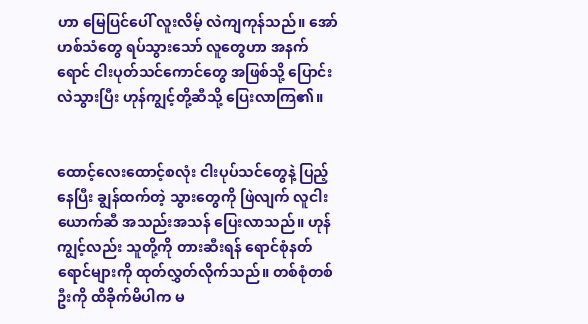ဟာ မြေပြင်ပေါ် လူးလိမ့် လဲကျကုန်သည်။ အော်ဟစ်သံတွေ ရပ်သွားသော် လူတွေဟာ အနက်ရောင် ငါးပုတ်သင်ကောင်တွေ အဖြစ်သို့ ပြောင်းလဲသွားပြီး ဟုန်ကျွင့်တို့ဆီသို့ ပြေးလာကြ၏။


ထောင့်လေးထောင့်စလုံး ငါးပုပ်သင်တွေနဲ့ ပြည့်နေပြီး ချွန်ထက်တဲ့ သွားတွေကို ဖြဲလျက် လူငါးယောက်ဆီ အသည်းအသန် ပြေးလာသည်။ ဟုန်ကျွင့်လည်း သူတို့ကို တားဆီးရန် ရောင်စုံနတ်ရောင်များကို ထုတ်လွှတ်လိုက်သည်။ တစ်စုံတစ်ဦးကို ထိခိုက်မိပါက မ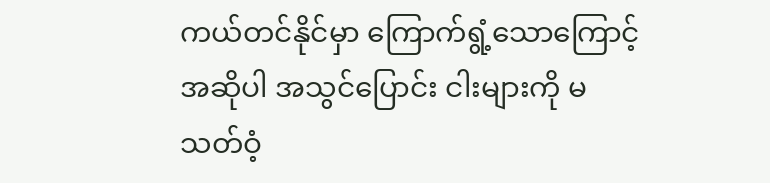ကယ်တင်နိုင်မှာ ကြောက်ရွံ့သောကြောင့် အဆိုပါ အသွင်ပြောင်း ငါးများကို မသတ်ဝံ့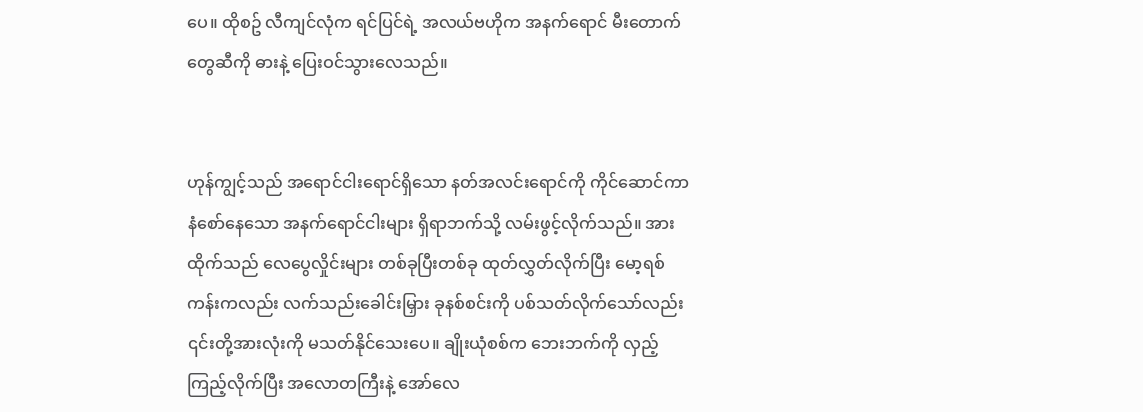ပေ။ ထိုစဥ် လီကျင်လုံက ရင်ပြင်ရဲ့ အလယ်ဗဟိုက အနက်ရောင် မီးတောက်တွေဆီကို ဓားနဲ့ ပြေးဝင်သွားလေသည်။


ဟုန်ကျွင့်သည် အရောင်ငါးရောင်ရှိသော နတ်အလင်းရောင်ကို ကိုင်ဆောင်ကာ နံစော်နေသော အနက်ရောင်ငါးများ ရှိရာဘက်သို့ လမ်းဖွင့်လိုက်သည်။ အားထိုက်သည် လေပွေလှိုင်းများ တစ်ခုပြီးတစ်ခု ထုတ်လွှတ်လိုက်ပြီး မော့ရစ်ကန်းကလည်း လက်သည်းခေါင်းမြှား ခုနစ်စင်းကို ပစ်သတ်လိုက်သော်လည်း ၎င်းတို့အားလုံးကို မသတ်နိုင်သေးပေ။ ချိုးယုံစစ်က ဘေးဘက်ကို လှည့်ကြည့်လိုက်ပြီး အလောတကြီးနဲ့ အော်လေ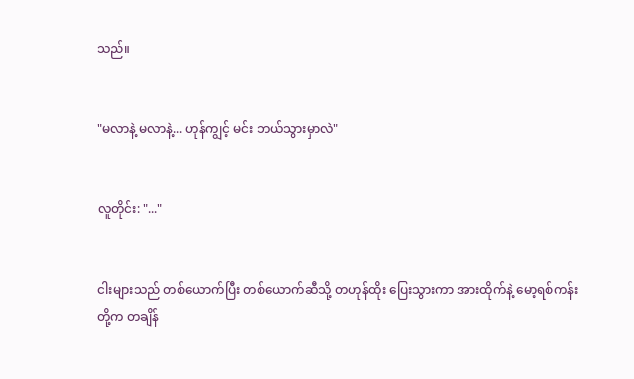သည်။


"မလာနဲ့ မလာနဲ့... ဟုန်ကျွင့် မင်း ဘယ်သွားမှာလဲ"


လူတိုင်း: "..."


ငါးများသည် တစ်ယောက်ပြီး တစ်ယောက်ဆီသို့ တဟုန်ထိုး ပြေးသွားကာ အားထိုက်နဲ့ မော့ရစ်ကန်းတို့က တချိန်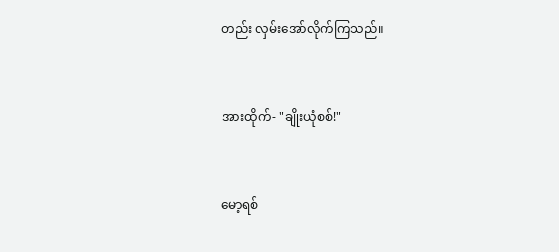တည်း လှမ်းအော်လိုက်ကြသည်။


အားထိုက်- "ချိုးယုံစစ်!"


မော့ရစ်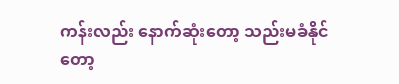ကန်းလည်း နောက်ဆုံးတော့ သည်းမခံနိုင်တော့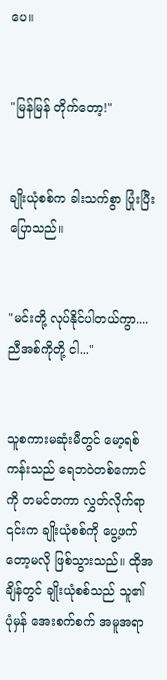ပေ။


"မြန်မြန် တိုက်တော့!"


ချိုးယုံစစ်က ခါးသက်စွာ ပြုံးပြီးပြောသည်။


"မင်းတို့ လုပ်နိုင်ပါတယ်ကွာ.... ညီအစ်ကိုတို့ ငါ..."


သူစကားမဆုံးမီတွင် မော့ရစ်ကန်းသည် ရေဘဝဲတစ်ကောင်ကို တမင်တကာ လွှတ်လိုက်ရာ ၎င်းက ချိုးယုံစစ်ကို ပွေ့ဖက်တော့မလို ဖြစ်သွားသည်။ ထိုအချိန်တွင် ချိုးယုံစစ်သည် သူ၏ ပုံမှန် အေးစက်စက် အမူအရာ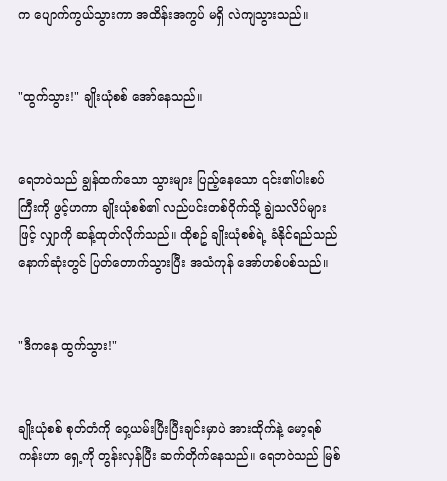က ပျောက်ကွယ်သွားကာ အထိန်းအကွပ် မရှိ လဲကျသွားသည်။


"ထွက်သွား!" ချိုးယုံစစ် အော်နေသည်။


ရေဘဝဲသည် ချွန်ထက်သော သွားများ ပြည့်နေသော ၎င်း၏ပါးစပ်ကြီးကို ဖွင့်ဟကာ ချိုးယုံစစ်၏ လည်ပင်းတစ်ဝိုက်သို့ ချွဲသလိပ်များဖြင့် လျှာကို ဆန့်ထုတ်လိုက်သည်။ ထိုစဥ် ချိုးယုံစစ်ရဲ့ ခံနိုင်ရည်သည် နောက်ဆုံးတွင် ပြတ်တောက်သွားပြီး အသံကုန် အော်ဟစ်ပစ်သည်။


"ဒီကနေ ထွက်သွား!"


ချိုးယုံစစ် စုတ်တံကို ဝှေ့ယမ်းပြီးပြီးချင်းမှာပဲ အားထိုက်နဲ့ မော့ရစ်ကန်းဟာ ရှေ့ကို တွန်းလှန်ပြီး ဆက်တိုက်နေသည်။ ရေဘဝဲသည် မြစ်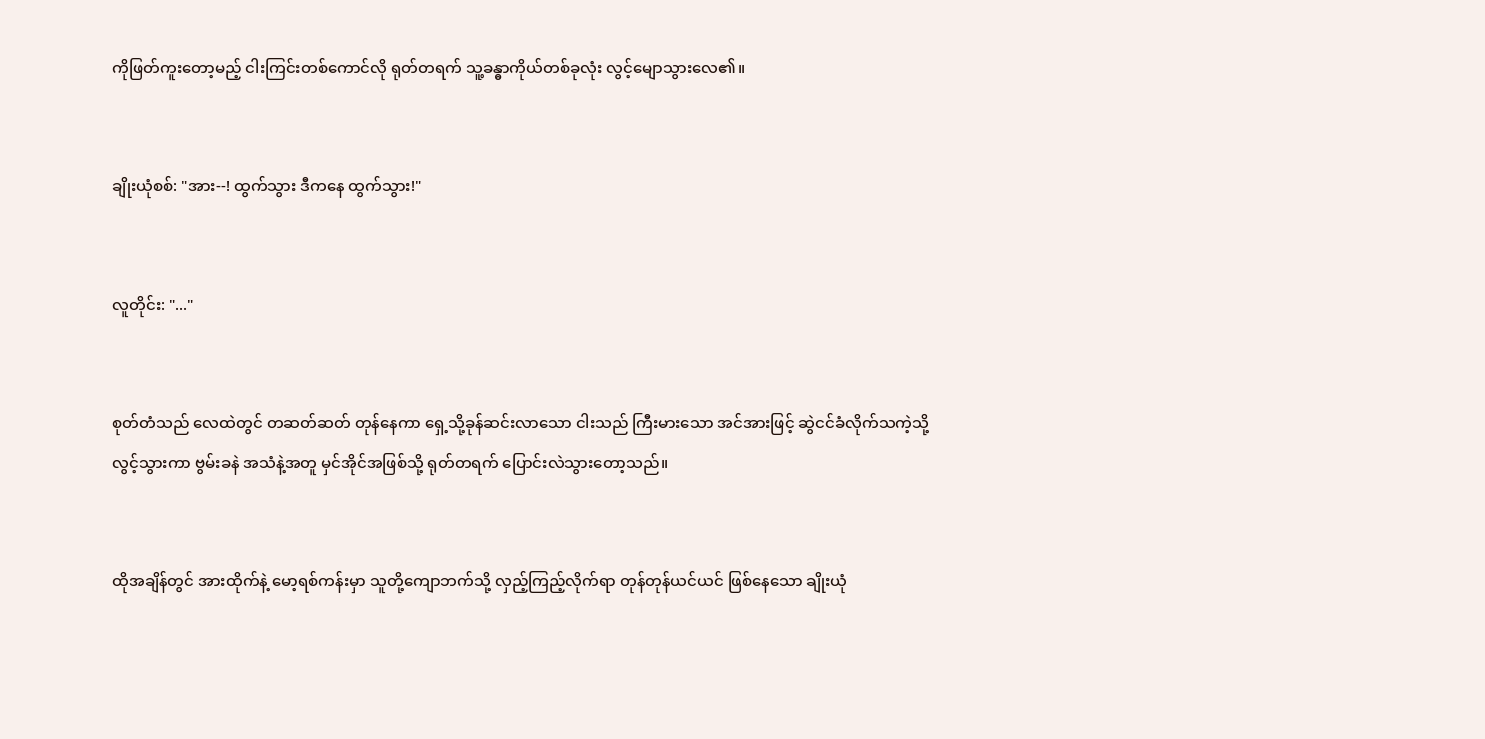ကိုဖြတ်ကူးတော့မည့် ငါးကြင်းတစ်ကောင်လို ရုတ်တရက် သူ့ခန္ဓာကိုယ်တစ်ခုလုံး လွင့်မျောသွားလေ၏။


ချိုးယုံစစ်: "အား--! ထွက်သွား ဒီကနေ ထွက်သွား!"


လူတိုင်း: "..."


စုတ်တံသည် လေထဲတွင် တဆတ်ဆတ် တုန်နေကာ ရှေ့သို့ခုန်ဆင်းလာသော ငါးသည် ကြီးမားသော အင်အားဖြင့် ဆွဲငင်ခံလိုက်သကဲ့သို့ လွင့်သွားကာ ဗွမ်းခနဲ အသံနဲ့အတူ မှင်အိုင်အဖြစ်သို့ ရုတ်တရက် ပြောင်းလဲသွားတော့သည်။


ထိုအချိန်တွင် အားထိုက်နဲ့ မော့ရစ်ကန်းမှာ သူတို့ကျောဘက်သို့ လှည့်ကြည့်လိုက်ရာ တုန်တုန်ယင်ယင် ဖြစ်နေသော ချိုးယုံ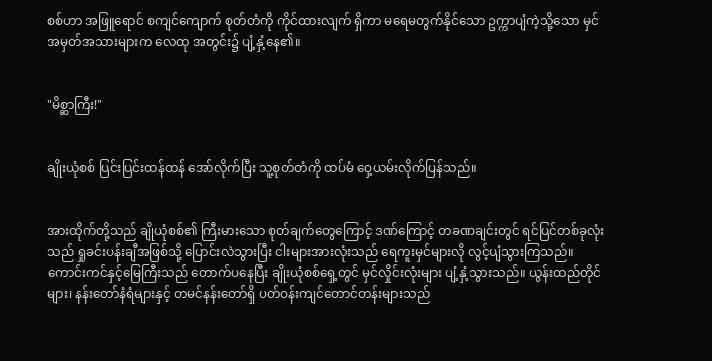စစ်ဟာ အဖြူရောင် စကျင်ကျောက် စုတ်တံကို ကိုင်ထားလျက် ရှိကာ မရေမတွက်နိုင်သော ဥက္ကာပျံကဲ့သို့သော မှင်အမှတ်အသားများက လေထု အတွင်း၌ ပျံ့နှံ့နေ၏။


"မိစ္ဆာကြီး!"


ချိုးယုံစစ် ပြင်းပြင်းထန်ထန် အော်လိုက်ပြီး သူ့စုတ်တံကို ထပ်မံ ဝှေ့ယမ်းလိုက်ပြန်သည်။


အားထိုက်တို့သည် ချိုယုံစစ်၏ ကြီးမားသော စုတ်ချက်တွေကြောင့် ဒဏ်ကြောင့် တခဏချင်းတွင် ရင်ပြင်တစ်ခုလုံးသည် ရှုခင်းပန်းချီအဖြစ်သို့ ပြောင်းလဲသွားပြီး ငါးများအားလုံးသည် ရေကူးမှင်များလို လွင့်ပျံသွားကြသည်။ ကောင်းကင်နှင့်မြေကြီးသည် တောက်ပနေပြီး ချိုးယုံစစ်ရှေ့တွင် မှင်လှိုင်းလုံးများ ပျံ့နှံ့သွားသည်။ ယွန်းထည်တိုင်များ၊ နန်းတော်နံရံများနှင့် တမင်နန်းတော်ရှိ ပတ်ဝန်းကျင်တောင်တန်းများသည်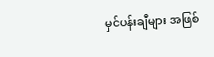မှင်ပန်းချီများ အဖြစ်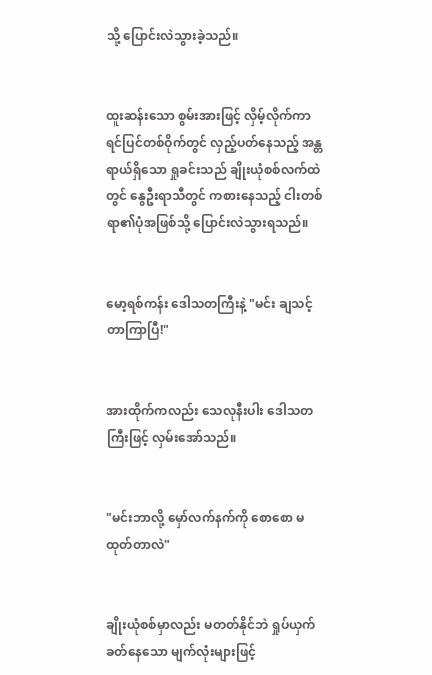သို့ ပြောင်းလဲသွားခဲ့သည်။


ထူးဆန်းသော စွမ်းအားဖြင့် လှိမ့်လိုက်ကာ ရင်ပြင်တစ်ဝိုက်တွင် လှည့်ပတ်နေသည့် အန္တရာယ်ရှိသော ရှုခင်းသည် ချိုးယုံစစ်လက်ထဲတွင် နွေဦးရာသီတွင် ကစားနေသည့် ငါးတစ်ရာ၏ပုံအဖြစ်သို့ ပြောင်းလဲသွားရသည်။


မော့ရစ်ကန်း ဒေါသတကြီးနဲ့ "မင်း ချသင့်တာကြာပြီ!"


အားထိုက်ကလည်း သေလုနီးပါး ဒေါသတကြီးဖြင့် လှမ်းအော်သည်။


"မင်းဘာလို့ မှော်လက်နက်ကို စောစော မထုတ်တာလဲ"


ချိုးယုံစစ်မှာလည်း မတတ်နိုင်ဘဲ ရှုပ်ယှက်ခတ်နေသော မျက်လုံးများဖြင့်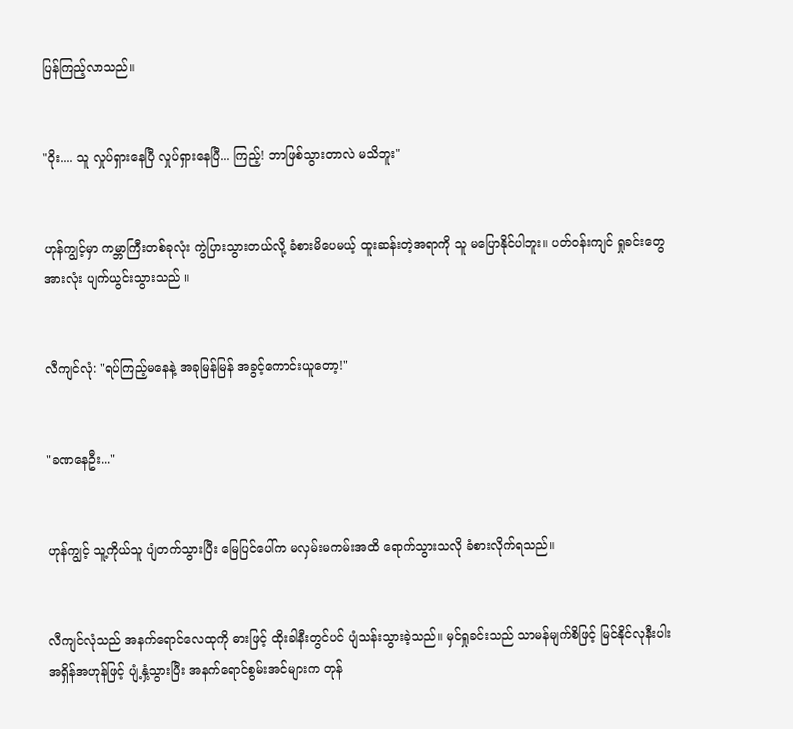ပြန်ကြည့်လာသည်။


"ဝိုး.... သူ လှုပ်ရှားနေပြီ လှုပ်ရှားနေပြီ... ကြည့်! ဘာဖြစ်သွားတာလဲ မသိဘူး"


ဟုန်ကျွင့်မှာ ကမ္ဘာကြီးတစ်ခုလုံး ကွဲပြားသွားတယ်လို့ ခံစားမိပေမယ့် ထူးဆန်းတဲ့အရာကို သူ မပြောနိုင်ပါဘူး။ ပတ်ဝန်းကျင် ရှုခင်းတွေ အားလုံး ပျက်ယွင်းသွားသည် ။


လီကျင်လုံ: "ရပ်ကြည့်မနေနဲ့ အခုမြန်မြန် အခွင့်ကောင်းယူတော့!"


"ခဏနေဦး..."


ဟုန်ကျွင့် သူ့ကိုယ်သူ ပျံတက်သွားပြီး မြေပြင်ပေါ်က မလှမ်းမကမ်းအထိ ရောက်သွားသလို ခံစားလိုက်ရသည်။


လီကျင်လုံသည် အနက်ရောင်လေထုကို ဓားဖြင့် ထိုးခါနီးတွင်ပင် ပျံသန်းသွားခဲ့သည်။ မှင်ရှုခင်းသည် သာမန်မျက်စိဖြင့် မြင်နိုင်လုနီးပါး အရှိန်အဟုန်ဖြင့် ပျံ့နှံ့သွားပြီး အနက်ရောင်စွမ်းအင်များက တုန်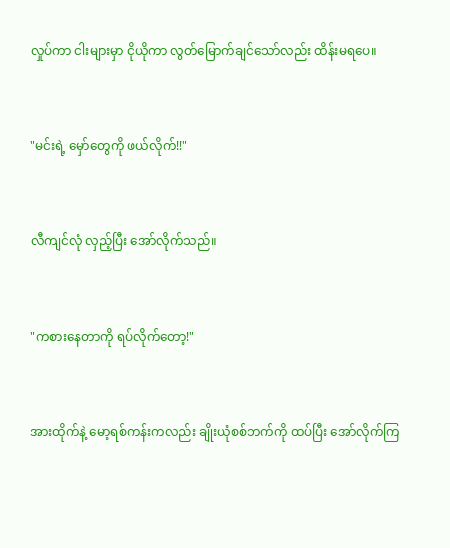လှုပ်ကာ ငါးများမှာ ငိုယိုကာ လွတ်မြောက်ချင်သော်လည်း ထိန်းမရပေ။


"မင်းရဲ့ မှော်တွေကို ဖယ်လိုက်!!"


လီကျင်လုံ လှည့်ပြီး အော်လိုက်သည်။


"ကစားနေတာကို ရပ်လိုက်တော့!"


အားထိုက်နဲ့ မော့ရစ်ကန်းကလည်း ချိုးယုံစစ်ဘက်ကို ထပ်ပြီး အော်လိုက်ကြ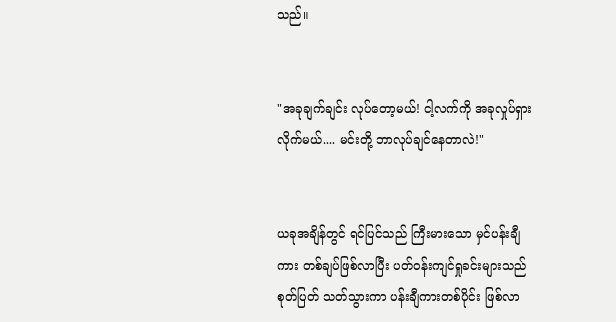သည်။


"အခုချက်ချင်း လုပ်တော့မယ်! ငါ့လက်ကို အခုလှုပ်ရှားလိုက်မယ်.... မင်းတို့ ဘာလုပ်ချင်နေတာလဲ!"


ယခုအချိန်တွင် ရင်ပြင်သည် ကြီးမားသော မှင်ပန်းချီကား တစ်ချပ်ဖြစ်လာပြီး ပတ်ဝန်းကျင်ရှုခင်းများသည် စုတ်ပြတ် သတ်သွားကာ ပန်းချီကားတစ်ပိုင်း ဖြစ်လာ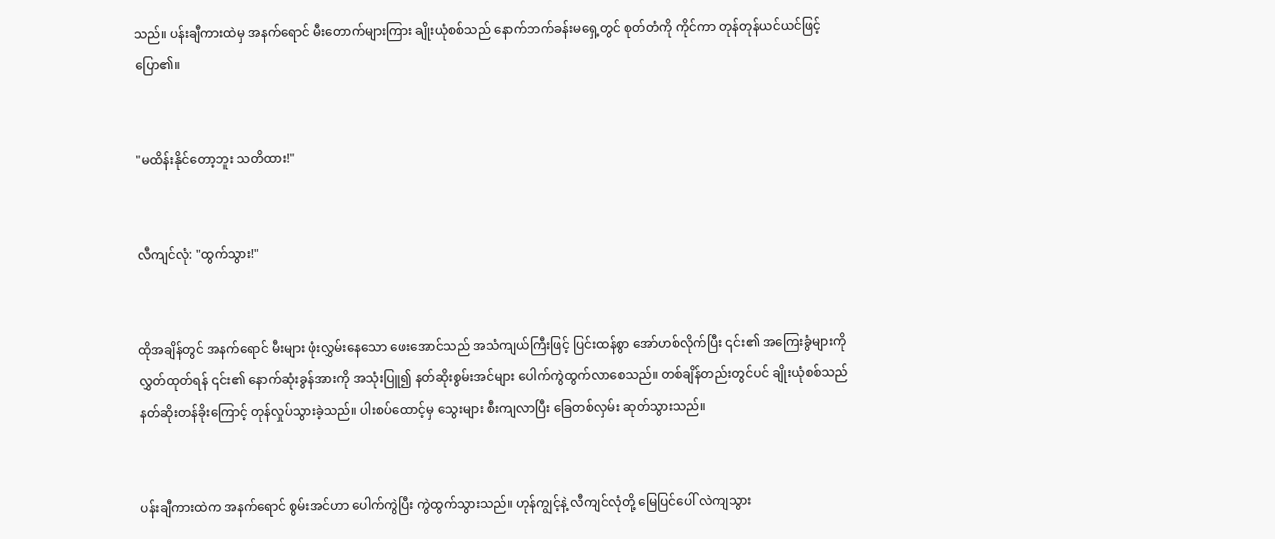သည်။ ပန်းချီကားထဲမှ အနက်ရောင် မီးတောက်များကြား ချိုးယုံစစ်သည် နောက်ဘက်ခန်းမရှေ့တွင် စုတ်တံကို ကိုင်ကာ တုန်တုန်ယင်ယင်ဖြင့် ပြော၏။


"မထိန်းနိုင်တော့ဘူး သတိထား!"


လီကျင်လုံ: "ထွက်သွား!"


ထိုအချိန်တွင် အနက်ရောင် မီးများ ဖုံးလွှမ်းနေသော ဖေးအောင်သည် အသံကျယ်ကြီးဖြင့် ပြင်းထန်စွာ အော်ဟစ်လိုက်ပြီး ၎င်း၏ အကြေးခွံများကို လွှတ်ထုတ်ရန် ၎င်း၏ နောက်ဆုံးခွန်အားကို အသုံးပြူ၍ နတ်ဆိုးစွမ်းအင်များ ပေါက်ကွဲထွက်လာစေသည်။ တစ်ချိန်တည်းတွင်ပင် ချိုးယုံစစ်သည် နတ်ဆိုးတန်ခိုးကြောင့် တုန်လှုပ်သွားခဲ့သည်။ ပါးစပ်ထောင့်မှ သွေးများ စီးကျလာပြီး ခြေတစ်လှမ်း ဆုတ်သွားသည်။


ပန်းချီကားထဲက အနက်ရောင် စွမ်းအင်ဟာ ပေါက်ကွဲပြီး ကွဲထွက်သွားသည်။ ဟုန်ကျွင့်နဲ့ လီကျင်လုံတို့ မြေပြင်ပေါ် လဲကျသွား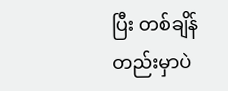ပြီး တစ်ချိန်တည်းမှာပဲ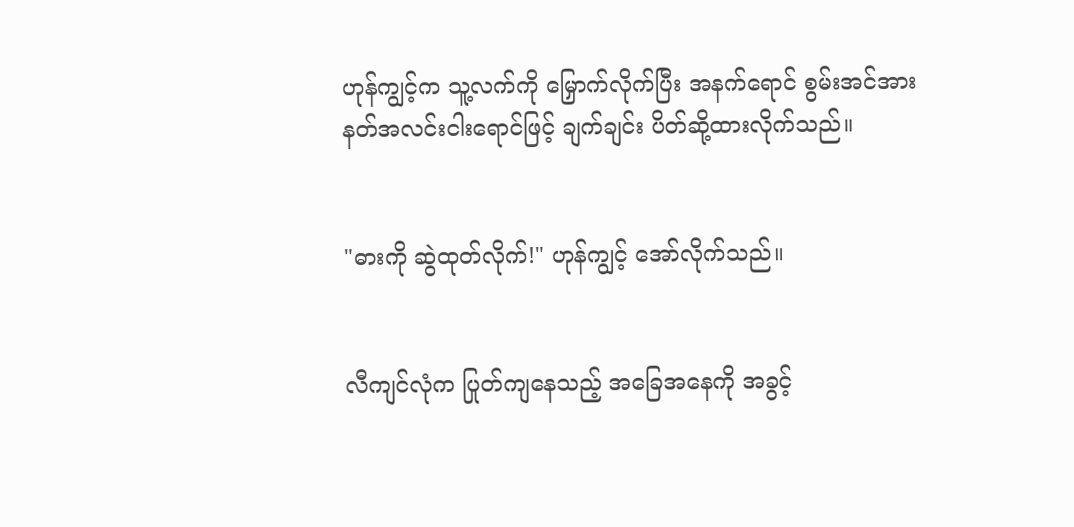ဟုန်ကျွင့်က သူ့လက်ကို မြှောက်လိုက်ပြီး အနက်ရောင် စွမ်းအင်အား နတ်အလင်းငါးရောင်ဖြင့် ချက်ချင်း ပိတ်ဆို့ထားလိုက်သည်။


"ဓားကို ဆွဲထုတ်လိုက်!" ဟုန်ကျွင့် အော်လိုက်သည်။


လီကျင်လုံက ပြုတ်ကျနေသည့် အခြေအနေကို အခွင့်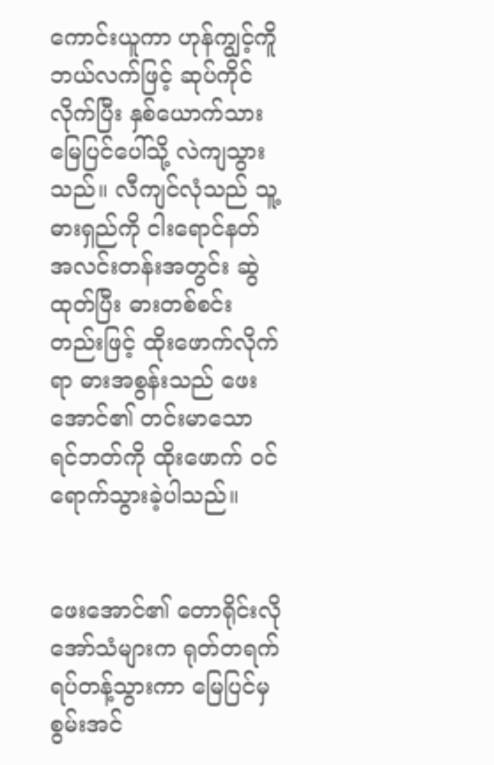ကောင်းယူကာ ဟုန်ကျွင့်ကိူ ဘယ်လက်ဖြင့် ဆုပ်ကိုင်လိုက်ပြီး နှစ်ယောက်သား မြေပြင်ပေါ်သို့ လဲကျသွားသည်။ လီကျင်လုံသည် သူ့ဓားရှည်ကို ငါးရောင်နတ် အလင်းတန်းအတွင်း ဆွဲထုတ်ပြီး ဓားတစ်စင်းတည်းဖြင့် ထိုးဖောက်လိုက်ရာ ဓားအစွန်းသည် ဖေးအောင်၏ တင်းမာသော ရင်ဘတ်ကို ထိုးဖောက် ဝင်ရောက်သွားခဲ့ပါသည်။


ဖေးအောင်၏ တောရိုင်းလို အော်သံများက ရုတ်တရက် ရပ်တန့်သွားကာ မြေပြင်မှ စွမ်းအင်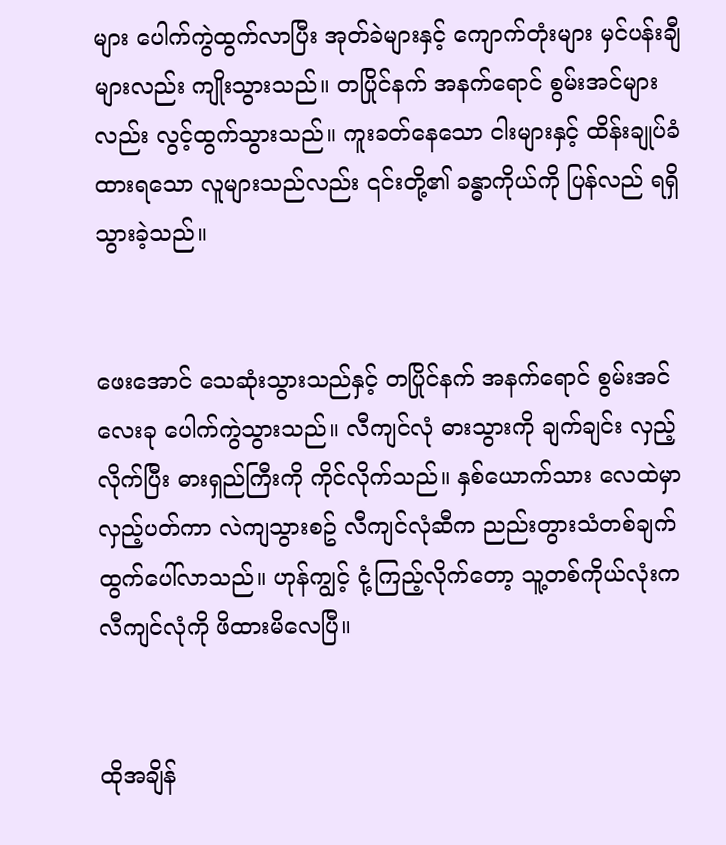များ ပေါက်ကွဲထွက်လာပြီး အုတ်ခဲများနှင့် ကျောက်တုံးများ မှင်ပန်းချီများလည်း ကျိုးသွားသည်။ တပြိုင်နက် အနက်ရောင် စွမ်းအင်များလည်း လွင့်ထွက်သွားသည်။ ကူးခတ်နေသော ငါးများနှင့် ထိန်းချုပ်ခံထားရသော လူများသည်လည်း ၎င်းတို့၏ ခန္ဓာကိုယ်ကို ပြန်လည် ရရှိသွားခဲ့သည်။


ဖေးအောင် သေဆုံးသွားသည်နှင့် တပြိုင်နက် အနက်ရောင် စွမ်းအင် လေးခု ပေါက်ကွဲသွားသည်။ လီကျင်လုံ ဓားသွားကို ချက်ချင်း လှည့်လိုက်ပြီး ဓားရှည်ကြီးကို ကိုင်လိုက်သည်။ နှစ်ယောက်သား လေထဲမှာ လှည့်ပတ်ကာ လဲကျသွားစဥ် လီကျင်လုံဆီက ညည်းတွားသံတစ်ချက် ထွက်ပေါ်လာသည်။ ဟုန်ကျွင့် ငုံ့ကြည့်လိုက်တော့ သူ့တစ်ကိုယ်လုံးက လီကျင်လုံကို ဖိထားမိလေပြီ။


ထိုအချိန်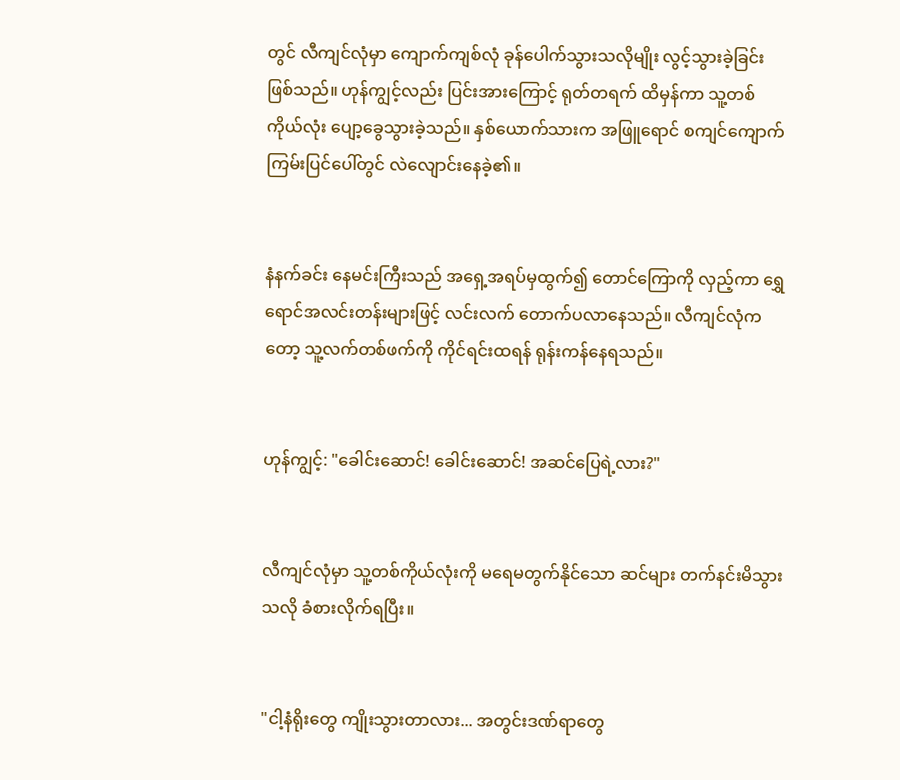တွင် လီကျင်လုံမှာ ကျောက်ကျစ်လုံ ခုန်ပေါက်သွားသလိုမျိုး လွင့်သွားခဲ့ခြင်း ဖြစ်သည်။ ဟုန်ကျွင့်လည်း ပြင်းအားကြောင့် ရုတ်တရက် ထိမှန်ကာ သူ့တစ်ကိုယ်လုံး ပျော့ခွေသွားခဲ့သည်။ နှစ်ယောက်သားက အဖြူရောင် စကျင်ကျောက် ကြမ်းပြင်ပေါ်တွင် လဲလျောင်းနေခဲ့၏။


နံနက်ခင်း နေမင်းကြီးသည် အရှေ့အရပ်မှထွက်၍ တောင်ကြောကို လှည့်ကာ ရွှေရောင်အလင်းတန်းများဖြင့် လင်းလက် တောက်ပလာနေသည်။ လီကျင်လုံကတော့ သူ့လက်တစ်ဖက်ကို ကိုင်ရင်းထရန် ရုန်းကန်နေရသည်။


ဟုန်ကျွင့်: "ခေါင်းဆောင်! ခေါင်းဆောင်! အဆင်ပြေရဲ့လား?"


လီကျင်လုံမှာ သူ့တစ်ကိုယ်လုံးကို မရေမတွက်နိုင်သော ဆင်များ တက်နင်းမိသွားသလို ခံစားလိုက်ရပြီး။


"ငါ့နံရိုးတွေ ကျိုးသွားတာလား... အတွင်းဒဏ်ရာတွေ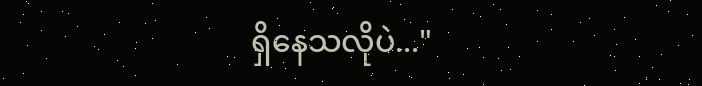ရှိနေသလိုပဲ..."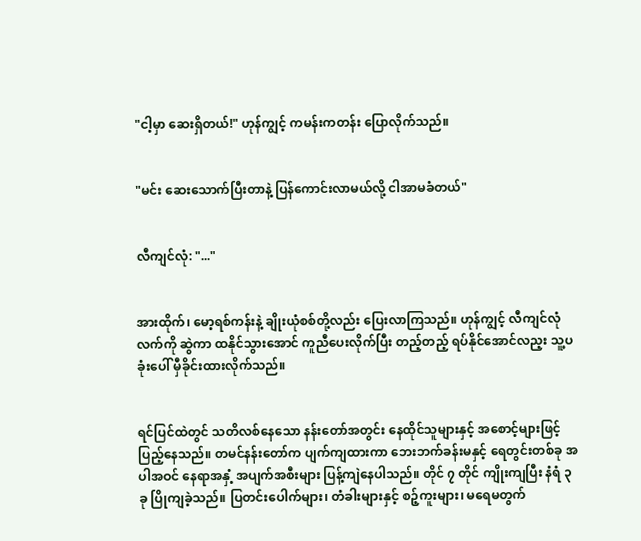"ငါ့မှာ ဆေးရှိတယ်!" ဟုန်ကျွင့် ကမန်းကတန်း ပြောလိုက်သည်။


"မင်း ဆေးသောက်ပြီးတာနဲ့ ပြန်ကောင်းလာမယ်လို့ ငါအာမခံတယ်"


လီကျင်လုံ: "..."


အားထိုက်၊ မော့ရစ်ကန်းနဲ့ ချိုးယုံစစ်တို့လည်း ပြေးလာကြသည်။ ဟုန်ကျွင့် လီကျင်လုံလက်ကို ဆွဲကာ ထနိုင်သွားအောင် ကူညီပေးလိုက်ပြီး တည့်တည့် ရပ်နိုင်အောင်လည့း သူ့ပခုံးပေါ် မှီခိုင်းထားလိုက်သည်။


ရင်ပြင်ထဲတွင် သတိလစ်နေသော နန်းတော်အတွင်း နေထိုင်သူများနှင့် အစောင့်များဖြင့် ပြည့်နေသည်။ တမင်နန်းတော်က ပျက်ကျထားကာ ဘေးဘက်ခန်းမနှင့် ရေတွင်းတစ်ခု အပါအဝင် နေရာအနှံ့ အပျက်အစီးများ ပြန့်ကျဲနေပါသည်။ တိုင် ၇ တိုင် ကျိုးကျပြီး နံရံ ၃ ခု ပြိုကျခဲ့သည်။ ပြတင်းပေါက်များ၊ တံခါးများနှင့် စဉ့်ကူးများ၊ မရေမတွက်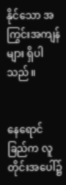နိုင်သော အကြွင်းအကျန်များ ရှိပါသည်။


နေရောင်ခြည်က လူတိုင်းအပေါ်၌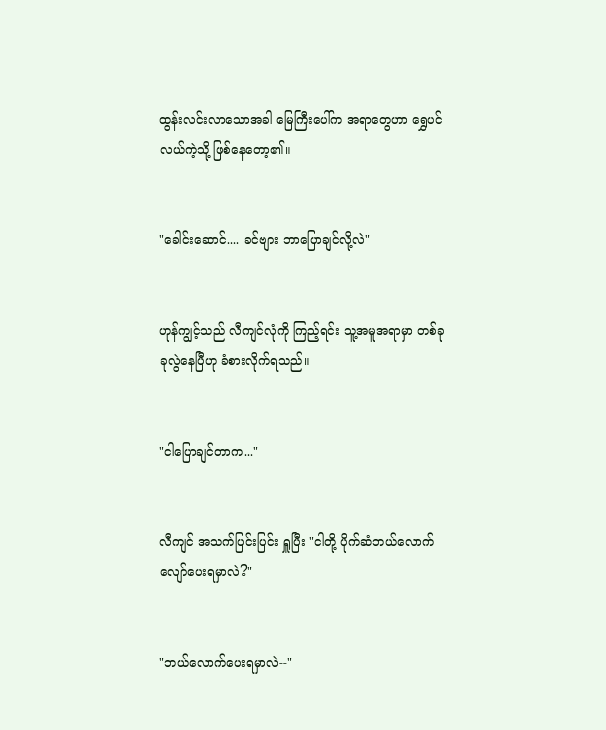ထွန်းလင်းလာသောအခါ မြေကြီးပေါ်က အရာတွေဟာ ရွှေပင်လယ်ကဲ့သို့ ဖြစ်နေတော့၏။


"ခေါင်းဆောင်.... ခင်ဗျား ဘာပြောချင်လို့လဲ"


ဟုန်ကျွင့်သည် လီကျင်လုံကို ကြည့်ရင်း သူ့အမူအရာမှာ တစ်ခုခုလွဲနေပြီဟု ခံစားလိုက်ရသည်။


"ငါပြောချင်တာက..."


လီကျင် အသက်ပြင်းပြင်း ရှူပြီး "ငါတို့ ပိုက်ဆံဘယ်လောက် လျော်ပေးရမှာလဲ?"


"ဘယ်လောက်ပေးရမှာလဲ--"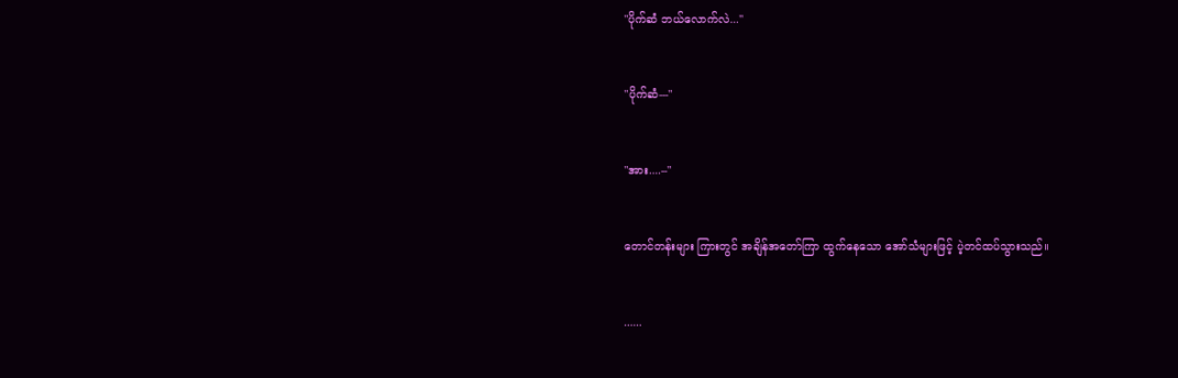"ပိုက်ဆံ ဘယ်လောက်လဲ..."


"ပိုက်ဆံ---"


"အား....--"


တောင်တန်းများ ကြားတွင် အချိန်အတော်ကြာ ထွက်နေသော အော်သံများဖြင့် ပဲ့တင်ထပ်သွားသည်။


......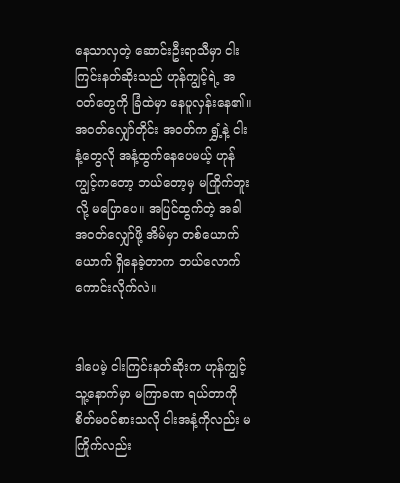နေသာလှတဲ့ ဆောင်းဦးရာသီမှာ ငါးကြင်းနတ်ဆိုးသည် ဟုန်ကျွင့်ရဲ့ အဝတ်တွေကို ခြံထဲမှာ နေပူလှန်းနေ၏။ အဝတ်လျှော်တိုင်း အဝတ်က ရွှံ့နဲ့ ငါးနံ့တွေလို အနံ့ထွက်နေပေမယ့် ဟုန်ကျွင့်ကတော့ ဘယ်တော့မှ မကြိုက်ဘူးလို့ မပြောပေ။ အပြင်ထွက်တဲ့ အခါ အဝတ်လျှော်ဖို့ အိမ်မှာ တစ်ယောက်ယောက် ရှိနေခဲ့တာက ဘယ်လောက်ကောင်းလိုက်လဲ။


ဒါပေမဲ့ ငါးကြင်းနတ်ဆိုးက ဟုန်ကျွင့် သူ့နောက်မှာ မကြာခဏ ရယ်တာကို စိတ်မ၀င်စားသလို ငါးအနံ့ကိုလည်း မကြိုက်လည်း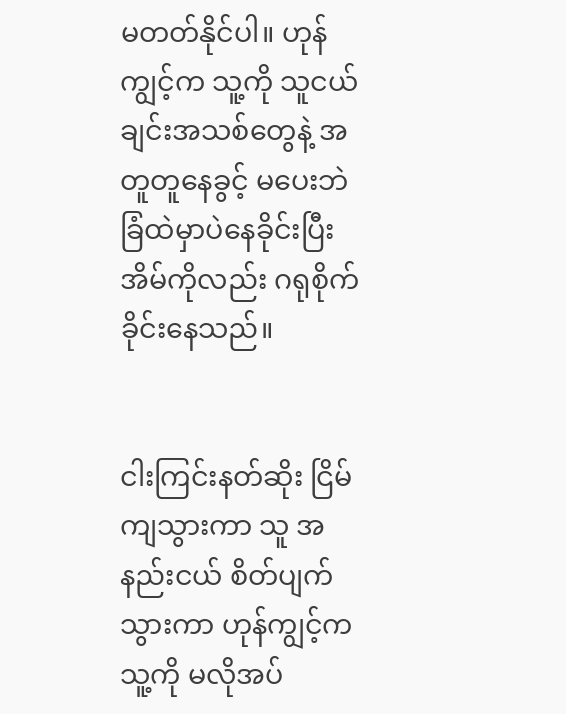မတတ်နိုင်ပါ။ ဟုန်ကျွင့်က သူ့ကို သူငယ်ချင်းအသစ်တွေနဲ့ အတူတူနေခွင့် မပေးဘဲ ခြံထဲမှာပဲနေခိုင်းပြီး အိမ်ကိုလည်း ဂရုစိုက်ခိုင်းနေသည်။


ငါးကြင်းနတ်ဆိုး ငြိမ်ကျသွားကာ သူ အနည်းငယ် စိတ်ပျက်သွားကာ ဟုန်ကျွင့်က သူ့ကို မလိုအပ်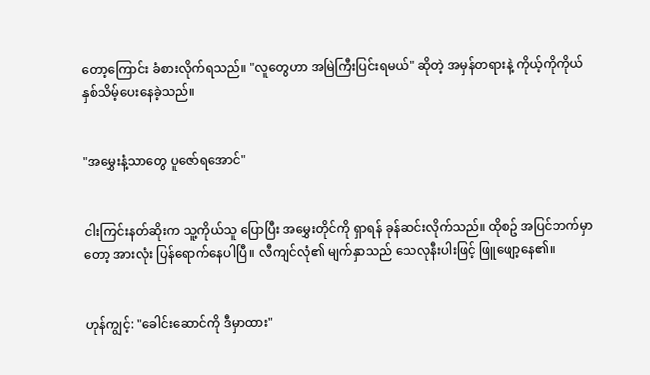တော့ကြောင်း ခံစားလိုက်ရသည်။ "လူတွေဟာ အမြဲကြီးပြင်းရမယ်" ဆိုတဲ့ အမှန်တရားနဲ့ ကိုယ့်ကိုကိုယ် နှစ်သိမ့်ပေးနေခဲ့သည်။


"အမွှေးနံ့သာတွေ ပူဇော်ရအောင်"


ငါးကြင်းနတ်ဆိုးက သူ့ကိုယ်သူ ပြောပြီး အမွှေးတိုင်ကို ရှာရန် ခုန်ဆင်းလိုက်သည်။ ထိုစဥ် အပြင်ဘက်မှာတော့ အားလုံး ပြန်ရောက်နေပါပြီ။ လီကျင်လုံ၏ မျက်နှာသည် သေလုနီးပါးဖြင့် ဖြူဖျော့နေ၏။


ဟုန်ကျွင့်: "ခေါင်းဆောင်ကို ဒီမှာထား"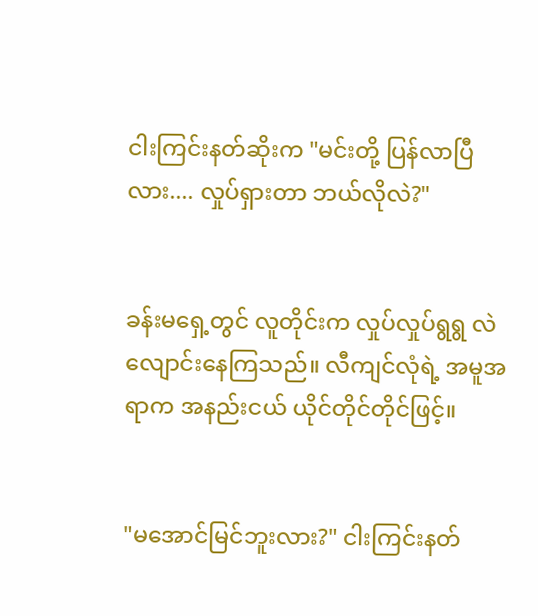ငါးကြင်းနတ်ဆိုးက "မင်းတို့ ပြန်လာပြီလား.... လှုပ်ရှားတာ ဘယ်လိုလဲ?"


ခန်းမရှေ့တွင် လူတိုင်းက လှုပ်လှုပ်ရွရွ လဲလျောင်းနေကြသည်။ လီကျင်လုံရဲ့ အမူအရာက အနည်းငယ် ယိုင်တိုင်တိုင်ဖြင့်။


"မအောင်မြင်ဘူးလား?" ငါးကြင်းနတ်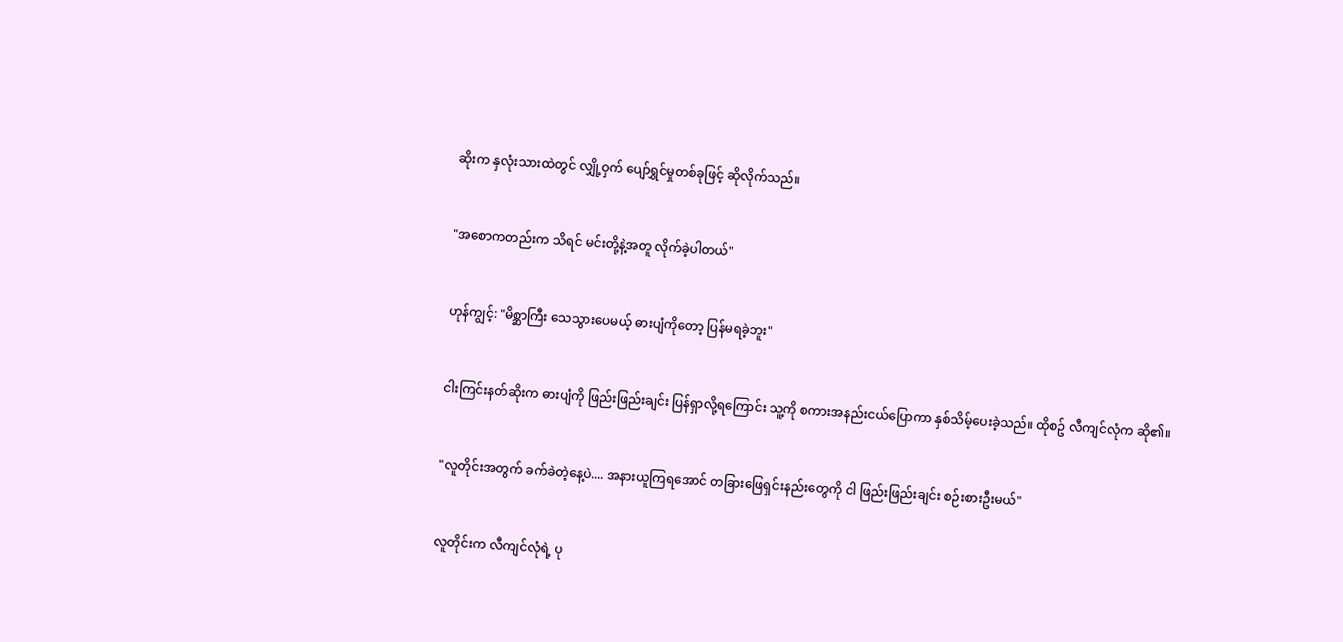ဆိုးက နှလုံးသားထဲတွင် လျှို့ဝှက် ပျော်ရွှင်မှုတစ်ခုဖြင့် ဆိုလိုက်သည်။


"အစောကတည်းက သိရင် မင်းတို့နဲ့အတူ လိုက်ခဲ့ပါတယ်"


ဟုန်ကျွင့်: "မိစ္ဆာကြီး သေသွားပေမယ့် ဓားပျံကိုတော့ ပြန်မရခဲ့ဘူး"


ငါးကြင်းနတ်ဆိုးက ဓားပျံကို ဖြည်းဖြည်းချင်း ပြန်ရှာလို့ရကြောင်း သူ့ကို စကားအနည်းငယ်ပြောကာ နှစ်သိမ့်ပေးခဲ့သည်။ ထိုစဥ် လီကျင်လုံက ဆို၏။


"လူတိုင်းအတွက် ခက်ခဲတဲ့နေ့ပဲ.... အနားယူကြရအောင် တခြားဖြေရှင်းနည်းတွေကို ငါ ဖြည်းဖြည်းချင်း စဉ်းစားဦးမယ်"


လူတိုင်းက လီကျင်လုံရဲ့ ပု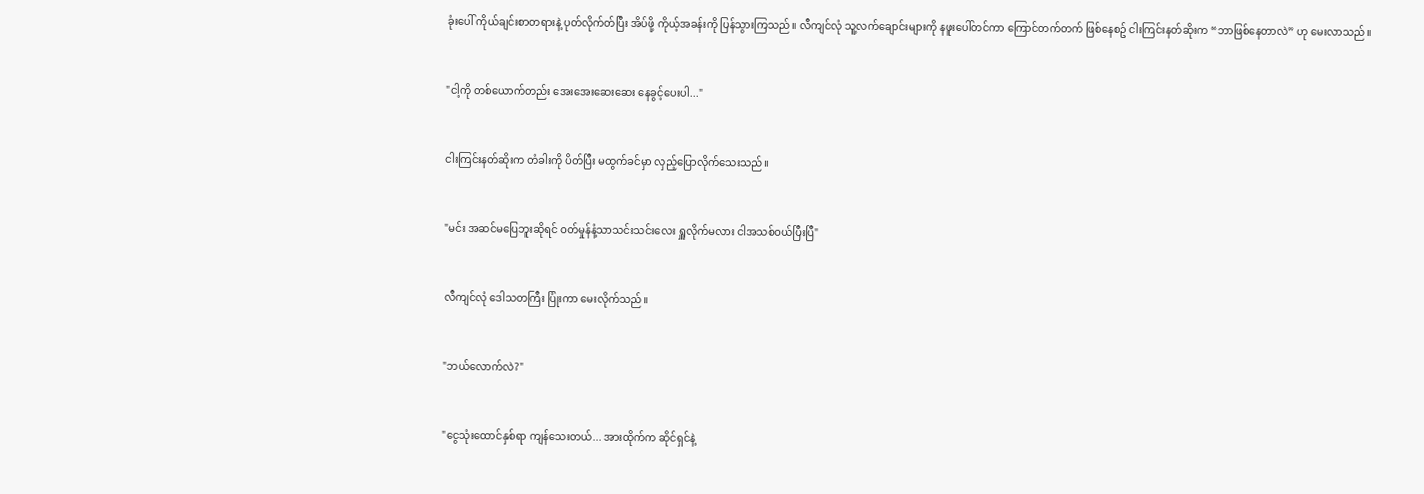ခုံးပေါ် ကိုယ်ချင်းစာတရားနဲ့ ပုတ်လိုက်တ်ပြီး အိပ်ဖို့ ကိုယ့်အခန်းကို ပြန်သွားကြသည်။ လီကျင်လုံ သူ့လက်ချောင်းများကို နဖူးပေါ်တင်ကာ ကြောင်တက်တက် ဖြစ်နေစဥ် ငါးကြင်းနတ်ဆိုးက “ဘာဖြစ်နေတာလဲ” ဟု မေးလာသည်။


"ငါ့ကို တစ်ယောက်တည်း အေးအေးဆေးဆေး နေခွင့်ပေးပါ..."


ငါးကြင်းနတ်ဆိုးက တံခါးကို ပိတ်ပြီး မထွက်ခင်မှာ လှည့်ပြောလိုက်သေးသည်။


"မင်း အဆင်မပြေဘူးဆိုရင် ဝတ်မှုန်နံ့သာသင်းသင်းလေး ရှူလိုက်မလား ငါအသစ်ဝယ်ပြီးပြီ"


လီကျင်လုံ ဒေါသတကြီး ပြုံးကာ မေးလိုက်သည်။


"ဘယ်လောက်လဲ?"


"ငွေသုံးထောင်နှစ်ရာ ကျန်သေးတယ်... အားထိုက်က ဆိုင်ရှင်နဲ့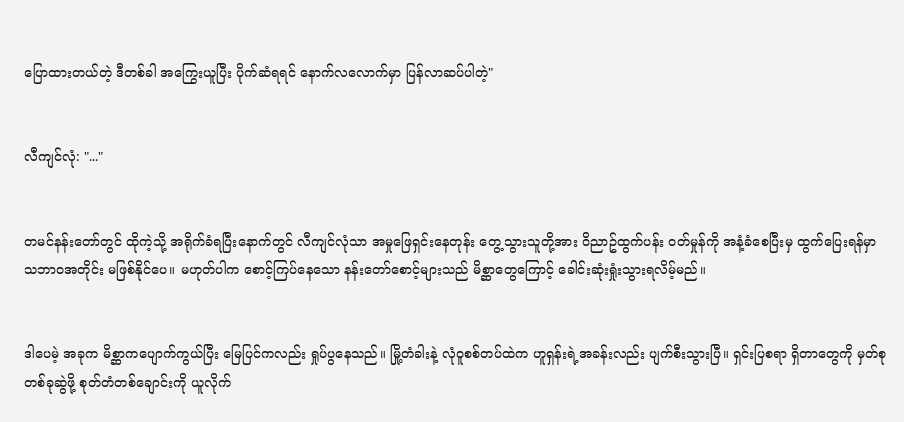ပြောထားတယ်တဲ့ ဒီတစ်ခါ အကြွေးယူပြီး ပိုက်ဆံရရင် နောက်လလောက်မှာ ပြန်လာဆပ်ပါတဲ့"


လီကျင်လုံ: "..."


တမင်နန်းတော်တွင် ထိုကဲ့သို့ အရိုက်ခံရပြီးနောက်တွင် လီကျင်လုံသာ အမှုဖြေရှင်းနေတုန်း တွေ့သွားသူတို့အား ဝိညာဥ်ထွက်ပန်း ဝတ်မှုန်ကို အနံ့ခံစေပြီးမှ ထွက်ပြေးရန်မှာ သဘာဝအတိုင်း မဖြစ်နိုင်ပေ။ မဟုတ်ပါက စောင့်ကြပ်နေသော နန်းတော်စောင့်များသည် မိစ္ဆာတွေကြောင့် ခေါင်းဆုံးရှုံးသွားရလိမ့်မည်။


ဒါပေမဲ့ အခုက မိစ္ဆာကပျောက်ကွယ်ပြီး မြေပြင်ကလည်း ရှုပ်ပွနေသည်။ မြို့တံခါးနဲ့ လုံဝူစစ်တပ်ထဲက ဟူရှန်းရဲ့အခန်းလည်း ပျက်စီးသွားပြီ။ ရှင်းပြစရာ ရှိတာတွေကို မှတ်စုတစ်ခုဆွဲဖို့ စုတ်တံတစ်ချောင်းကို ယူလိုက်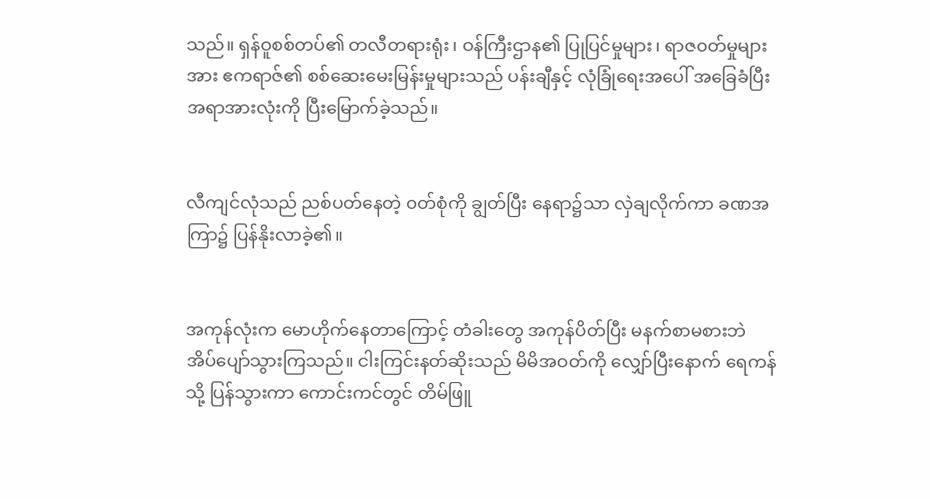သည်။ ရှန်ဝူစစ်တပ်၏ တလီတရားရုံး၊ ဝန်ကြီးဌာန၏ ပြုပြင်မှုများ၊ ရာဇ၀တ်မှုများအား ဧကရာဇ်၏ စစ်ဆေးမေးမြန်းမှုများသည် ပန်းချီနှင့် လုံခြုံရေးအပေါ် အခြေခံပြီး အရာအားလုံးကို ပြီးမြောက်ခဲ့သည်။


လီကျင်လုံသည် ညစ်ပတ်နေတဲ့ ၀တ်စုံကို ချွတ်ပြီး နေရာ၌သာ လှဲချလိုက်ကာ ခဏအကြာ၌ ပြန်နိုးလာခဲ့၏။


အကုန်လုံးက မောဟိုက်နေတာကြောင့် တံခါးတွေ အကုန်ပိတ်ပြီး မနက်စာမစားဘဲ အိပ်ပျော်သွားကြသည်။ ငါးကြင်းနတ်ဆိုးသည် မိမိအဝတ်ကို လျှော်ပြီးနောက် ရေကန်သို့ ပြန်သွားကာ ကောင်းကင်တွင် တိမ်ဖြူ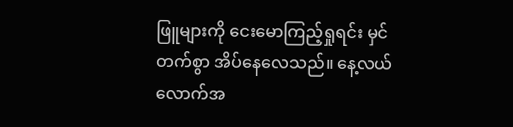ဖြူများကို ငေးမောကြည့်ရှုရင်း မှင်တက်စွာ အိပ်နေလေသည်။ နေ့လယ်လောက်အ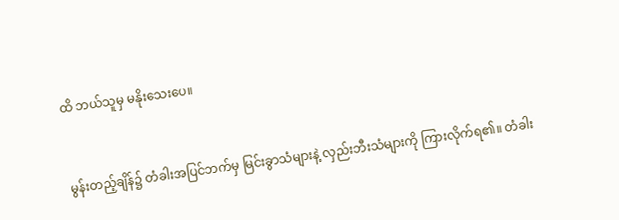ထိ ဘယ်သူမှ မနိုးသေးပေ။


မွန်းတည့်ချိန်၌ တံခါးအပြင်ဘက်မှ မြင်းခွာသံများနဲ့ လှည်းဘီးသံများကို ကြားလိုက်ရ၏။ တံခါး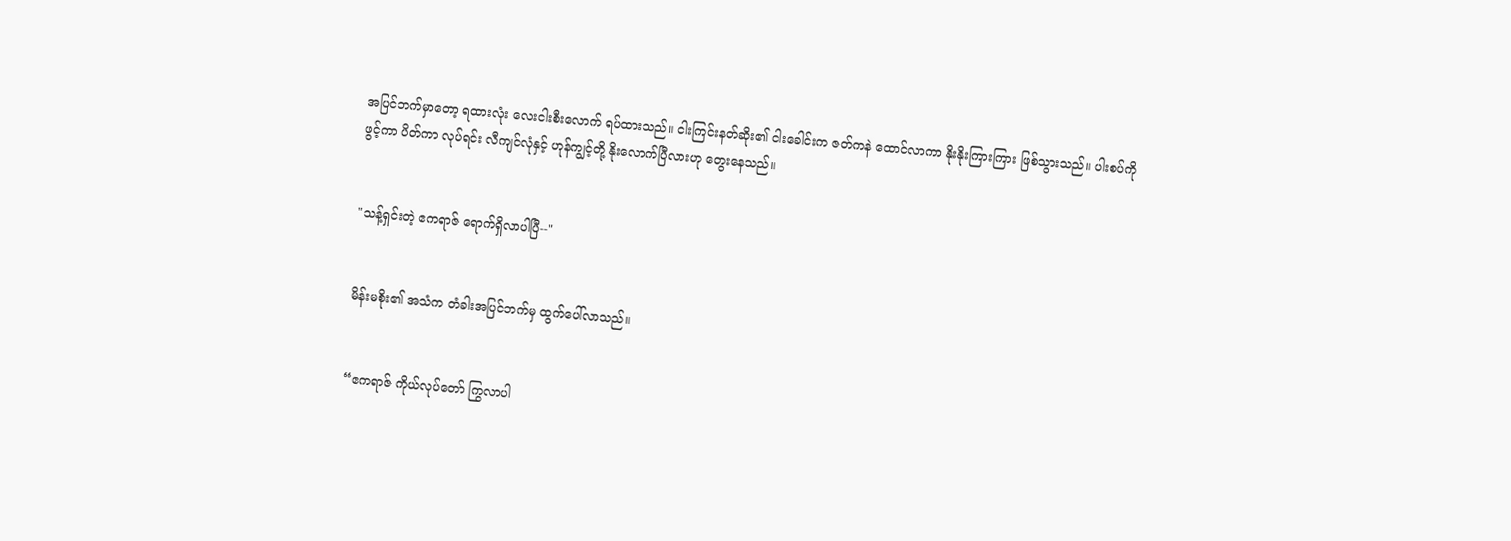အပြင်ဘက်မှာတော့ ရထားလုံး လေးငါးစီးလောက် ရပ်ထားသည်။ ငါးကြင်းနတ်ဆိုး၏ ငါးခေါင်းက ဇတ်ကနဲ ထောင်လာကာ နိုးနိုးကြားကြား ဖြစ်သွားသည်။ ပါးစပ်ကိုဖွင့်ကာ ပိတ်ကာ လုပ်ရင်း လီကျင်လုံနှင့် ဟုန်ကျွင့်တို့ နိုးလောက်ပြီလားဟု တွေးနေသည်။


"သန့်ရှင်းတဲ့ ဧကရာဇ် ရောက်ရှိလာပါပြီ--"


မိန်းမစိုး၏ အသံက တံခါးအပြင်ဘက်မှ ထွက်ပေါ်လာသည်။


“ဧကရာဇ် ကိုယ်လုပ်တော် ကြွလာပါ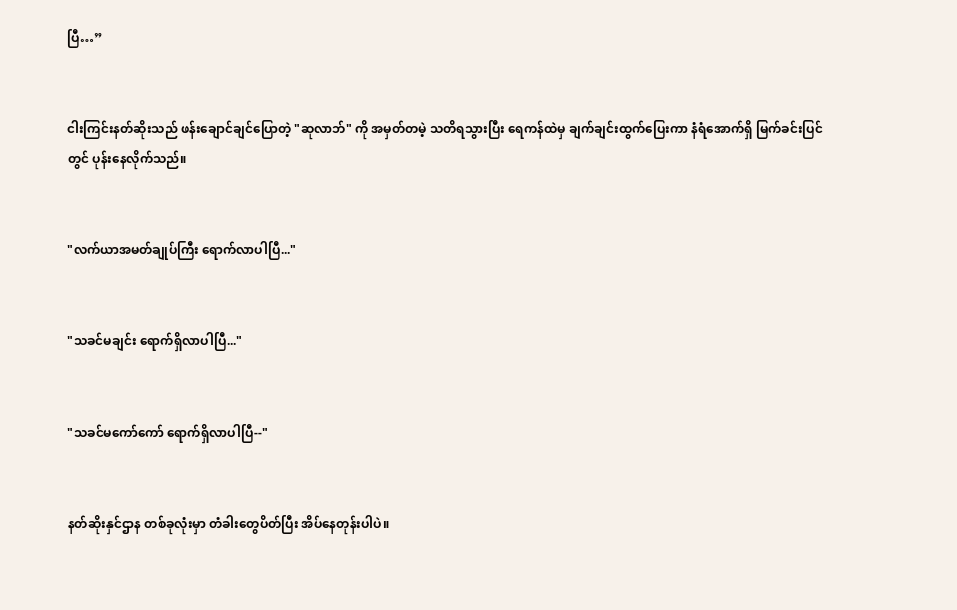ပြီ…”


ငါးကြင်းနတ်ဆိုးသည် ဖန်းချောင်ချင်ပြောတဲ့ "ဆုလာဘ်" ကို အမှတ်တမဲ့ သတိရသွားပြီး ရေကန်ထဲမှ ချက်ချင်းထွက်ပြေးကာ နံရံအောက်ရှိ မြက်ခင်းပြင်တွင် ပုန်းနေလိုက်သည်။


"လက်ယာအမတ်ချုပ်ကြီး ရောက်လာပါပြီ..."


"သခင်မချင်း ရောက်ရှိလာပါပြီ..."


"သခင်မကော်ကော် ရောက်ရှိလာပါပြီ--"


နတ်ဆိုးနှင်ဌာန တစ်ခုလုံးမှာ တံခါးတွေပိတ်ပြီး အိပ်နေတုန်းပါပဲ။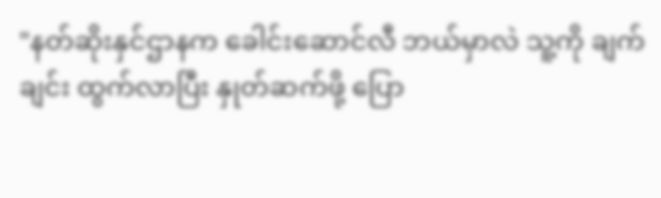"နတ်ဆိုးနှင်ဌာနက ခေါင်းဆောင်လီ ဘယ်မှာလဲ သူ့ကို ချက်ချင်း ထွက်လာပြီး နှုတ်ဆက်ဖို့ ပြော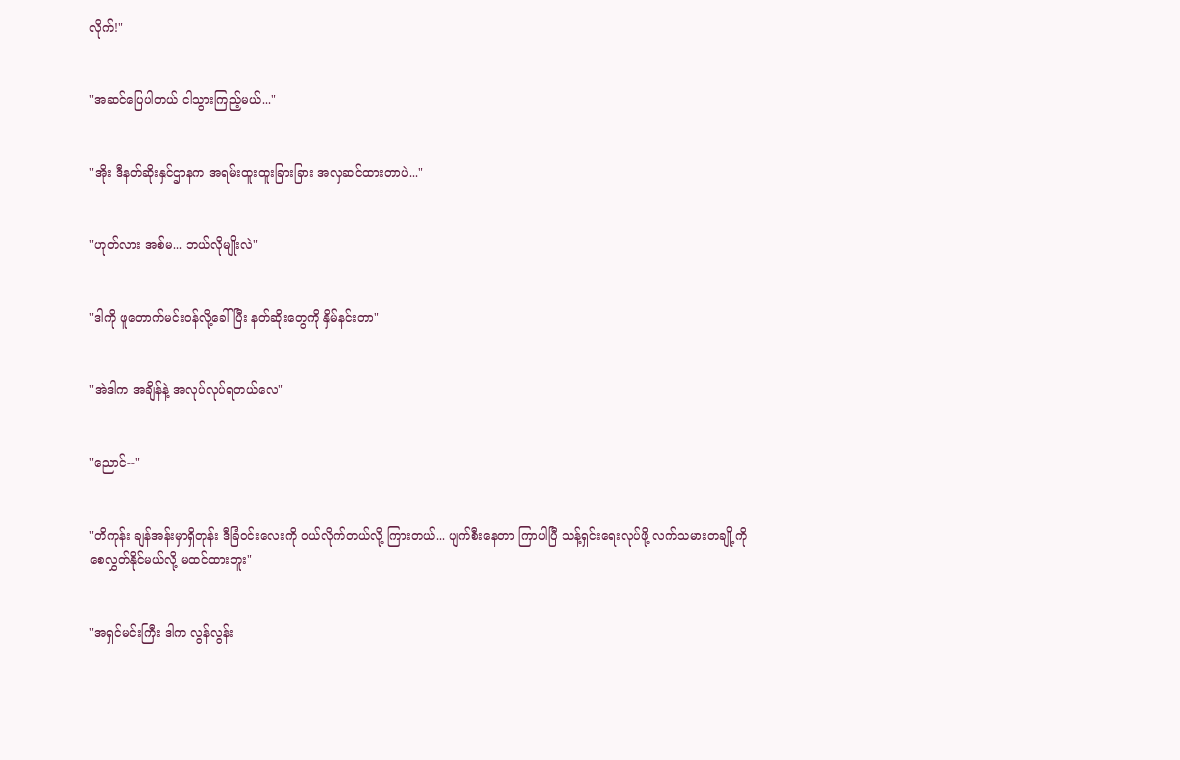လိုက်!"


"အဆင်ပြေပါတယ် ငါသွားကြည့်မယ်..."


"အိုး ဒီနတ်ဆိုးနှင်ဌာနက အရမ်းထူးထူးခြားခြား အလှဆင်ထားတာပဲ..."


"ဟုတ်လား အစ်မ... ဘယ်လိုမျိုးလဲ"


"ဒါကို ဖူတောက်မင်းဝန်လို့ခေါ်ပြီး နတ်ဆိုးတွေကို နှိမ်နင်းတာ"


"အဲဒါက အချိန်နဲ့ အလုပ်လုပ်ရတယ်လေ"


"ညောင်--"


"တိကုန်း ချန်အန်းမှာရှိတုန်း ဒီခြံဝင်းလေးကို ဝယ်လိုက်တယ်လို့ ကြားတယ်... ပျက်စီးနေတာ ကြာပါပြီ သန့်ရှင်းရေးလုပ်ဖို့ လက်သမားတချို့ကို စေလွှတ်နိုင်မယ်လို့ မထင်ထားဘူး"


"အရှင်မင်းကြီး ဒါက လွန်လွန်း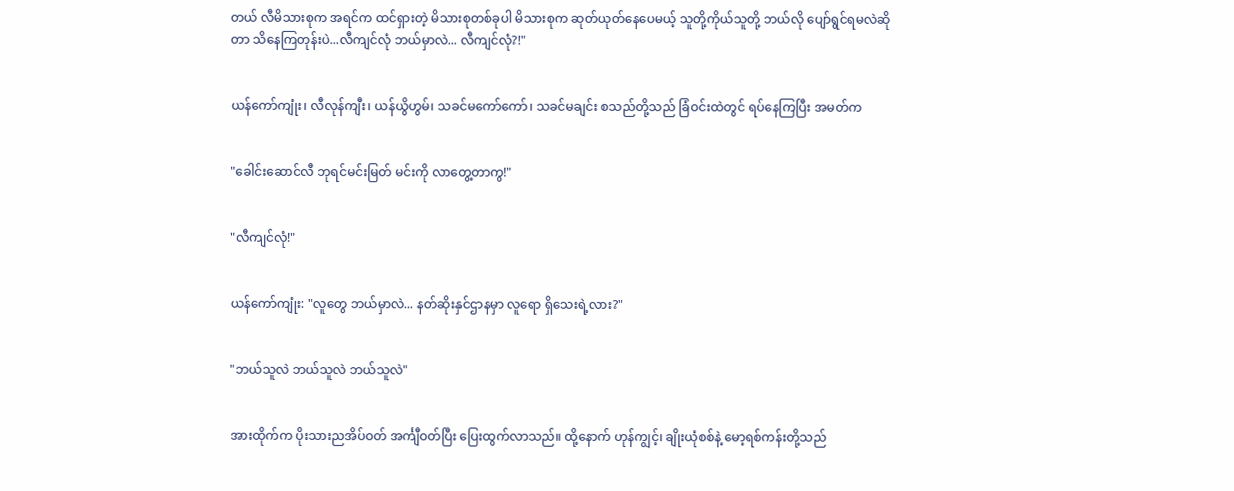တယ် လီမိသားစုက အရင်က ထင်ရှားတဲ့ မိသားစုတစ်ခုပါ မိသားစုက ဆုတ်ယုတ်နေပေမယ့် သူတို့ကိုယ်သူတို့ ဘယ်လို ပျော်ရွင်ရမလဲဆိုတာ သိနေကြတုန်းပဲ...လီကျင်လုံ ဘယ်မှာလဲ... လီကျင်လုံ?!"


ယန်ကော်ကျုံး၊ လီလုန်ကျီး၊ ယန်ယွိဟွမ်၊ သခင်မကော်ကော်၊ သခင်မချင်း စသည်တို့သည် ခြံဝင်းထဲတွင် ရပ်နေကြပြီး အမတ်က


"ခေါင်းဆောင်လီ ဘုရင်မင်းမြတ် မင်းကို လာတွေ့တာကွ!"


"လီကျင်လုံ!"


ယန်ကော်ကျုံး: "လူတွေ ဘယ်မှာလဲ... နတ်ဆိုးနှင်ဌာနမှာ လူရော ရှိသေးရဲ့လား?"


"ဘယ်သူလဲ ဘယ်သူလဲ ဘယ်သူလဲ"


အားထိုက်က ပိုးသားညအိပ်ဝတ် အင်္ကျီဝတ်ပြီး ပြေးထွက်လာသည်။ ထို့နောက် ဟုန်ကျွင့်၊ ချိုးယုံစစ်နဲ့ မော့ရစ်ကန်းတို့သည်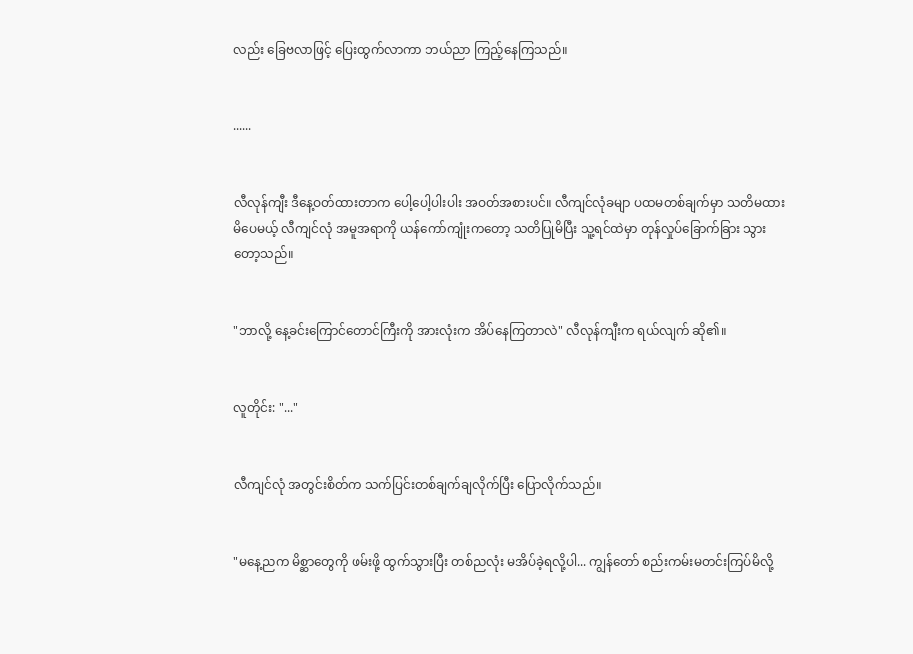လည်း ခြေဗလာဖြင့် ပြေးထွက်လာကာ ဘယ်ညာ ကြည့်နေကြသည်။


......


လီလုန်ကျီး ဒီနေ့ဝတ်ထားတာက ပေါ့ပေါ့ပါးပါး အဝတ်အစားပင်။ လီကျင်လုံခမျာ ပထမတစ်ချက်မှာ သတိမထားမိပေမယ့် လီကျင်လုံ အမူအရာကို ယန်ကော်ကျုံးကတော့ သတိပြုမိပြီး သူ့ရင်ထဲမှာ တုန်လှုပ်ခြောက်ခြား သွားတော့သည်။


"ဘာလို့ နေ့ခင်းကြောင်တောင်ကြီးကို အားလုံးက အိပ်နေကြတာလဲ" လီလုန်ကျီးက ရယ်လျက် ဆို၏။


လူတိုင်း: "..."


လီကျင်လုံ အတွင်းစိတ်က သက်ပြင်းတစ်ချက်ချလိုက်ပြီး ပြောလိုက်သည်။


"မနေ့ညက မိစ္ဆာတွေကို ဖမ်းဖို့ ထွက်သွားပြီး တစ်ညလုံး မအိပ်ခဲ့ရလို့ပါ... ကျွန်တော် စည်းကမ်းမတင်းကြပ်မိလို့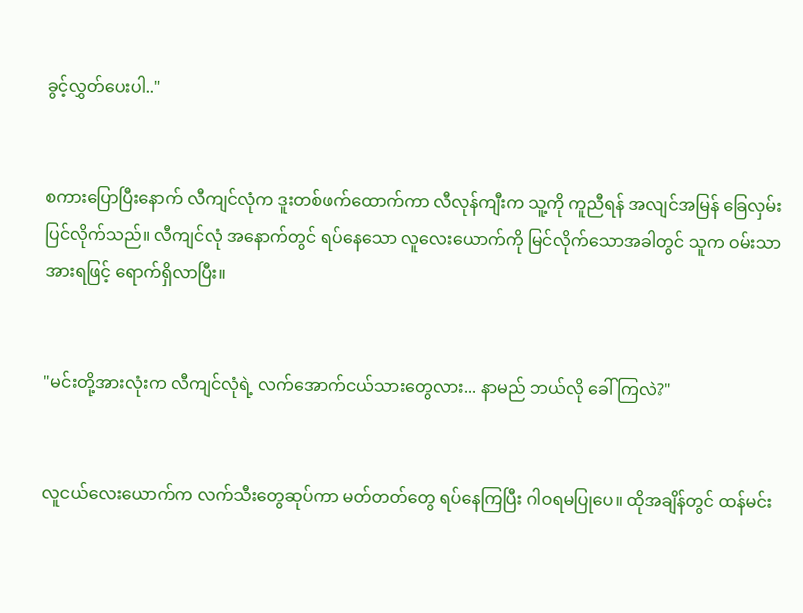ခွင့်လွှတ်ပေးပါ.."


စကားပြောပြီးနောက် လီကျင်လုံက ဒူးတစ်ဖက်ထောက်ကာ လီလုန်ကျီးက သူ့ကို ကူညီရန် အလျင်အမြန် ခြေလှမ်းပြင်လိုက်သည်။ လီကျင်လုံ အနောက်တွင် ရပ်နေသော လူလေးယောက်ကို မြင်လိုက်သောအခါတွင် သူက ဝမ်းသာအားရဖြင့် ရောက်ရှိလာပြီး။


"မင်းတို့အားလုံးက လီကျင်လုံရဲ့ လက်အောက်ငယ်သားတွေလား... နာမည် ဘယ်လို ခေါ်ကြလဲ?"


လူငယ်လေးယောက်က လက်သီးတွေဆုပ်ကာ မတ်တတ်တွေ ရပ်နေကြပြီး ဂါဝရမပြုပေ။ ထိုအချိန်တွင် ထန်မင်း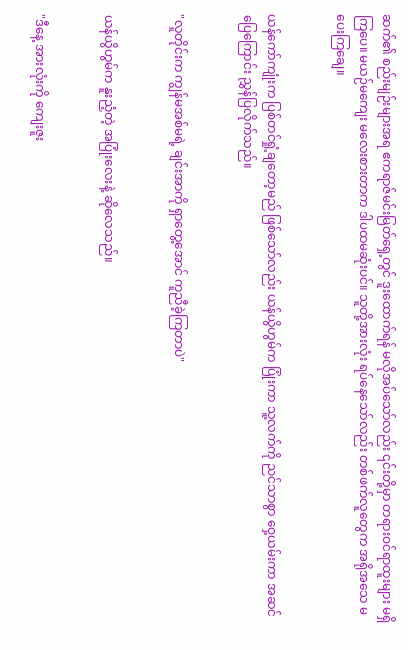ဆက်၏ စည်းမျဉ်းများအရ ဧကရာဇ်မင်းမြတ်ရှေ့တွင် ဒူးထောက်ရန် မလိုအပ်သော်လည်း ၎င်းတို့မှာ တရားဝင်ရာထူးများ မရှိကြပေ။ မယဉ်မကျေး မလေးစားတာက ဒါပထမဆုံးပင်။ သူတို့အားလုံး ရပ်နေသော်လည်း တစ်ဖက်လူတွေက အရိုအသေ မပေးကြချေ။


ယန်ကော်ကျုံးက ပြစ်တင်ရှုံ့ချတော့မည် ဖြစ်သော်လည်း ယန်ယွိဟွမ်က ပြုံးကာ သူ့လက်ကို ညင်သာစွာ ဝှေ့ယမ်းကာ အဆင်ပြေကြောင်း ညွှန်ပြလိုက်သည်။


"လူတိုင်းက ကျွန်မအစ်မရဲ့ ချင်းအာကို ရှာတွေ့အောင် ကူညီခဲ့ကြတာပဲ"


ယန်ယွိဟွမ်က နူးညံ့တဲ့ အပြုံးလေးနဲ့ ဆိုလေသည်။


"ဒီနေ့ အားလုံးကို ကျေးဇူး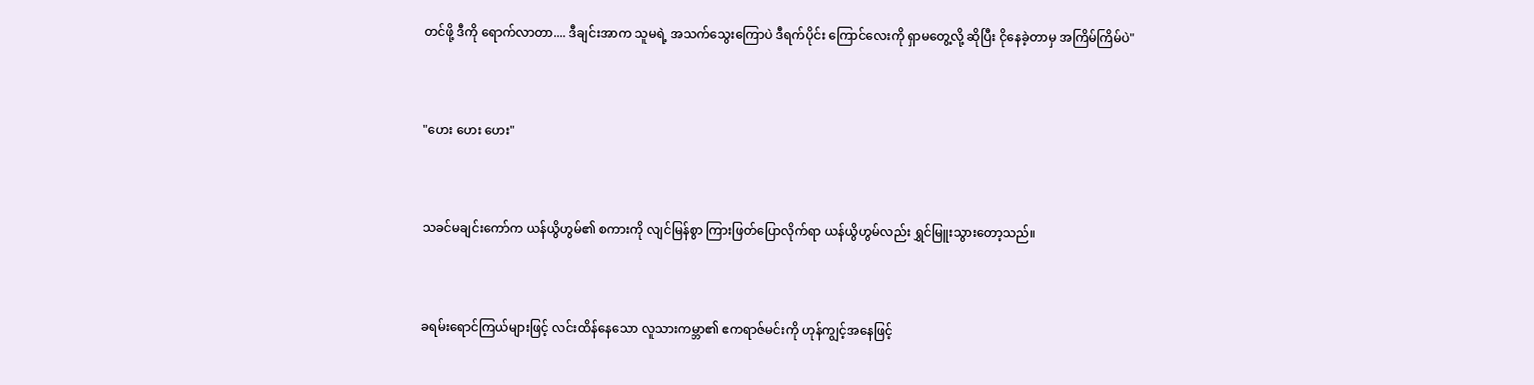တင်ဖို့ ဒီကို ရောက်လာတာ.... ဒီချင်းအာက သူမရဲ့ အသက်သွေးကြောပဲ ဒီရက်ပိုင်း ကြောင်လေးကို ရှာမတွေ့လို့ ဆိုပြီး ငိုနေခဲ့တာမှ အကြိမ်ကြိမ်ပဲ"


"ဟေး ဟေး ဟေး"


သခင်မချင်းကော်က ယန်ယွိဟွမ်၏ စကားကို လျင်မြန်စွာ ကြားဖြတ်ပြောလိုက်ရာ ယန်ယွိဟွမ်လည်း ရွှင်မြူးသွားတော့သည်။


ခရမ်းရောင်ကြယ်များဖြင့် လင်းထိန်နေသော လူသားကမ္ဘာ၏ ဧကရာဇ်မင်းကို ဟုန်ကျွင့်အနေဖြင့်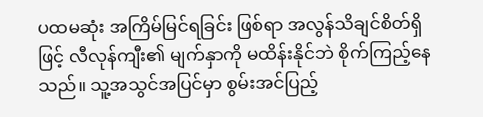ပထမဆုံး အကြိမ်မြင်ရခြင်း ဖြစ်ရာ အလွန်သိချင်စိတ်ရှိဖြင့် လီလုန်ကျီး၏ မျက်နှာကို မထိန်းနိုင်ဘဲ စိုက်ကြည့်နေသည်။ သူ့အသွင်အပြင်မှာ စွမ်းအင်ပြည့်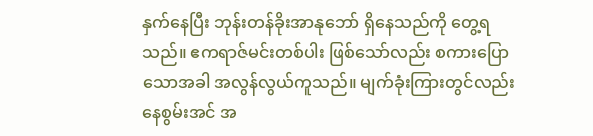နှက်နေပြီး ဘုန်းတန်ခိုးအာနုဘော် ရှိနေသည်ကို တွေ့ရသည်။ ဧကရာဇ်မင်းတစ်ပါး ဖြစ်သော်လည်း စကားပြောသောအခါ အလွန်လွယ်ကူသည်။ မျက်ခုံးကြားတွင်လည်း နေစွမ်းအင် အ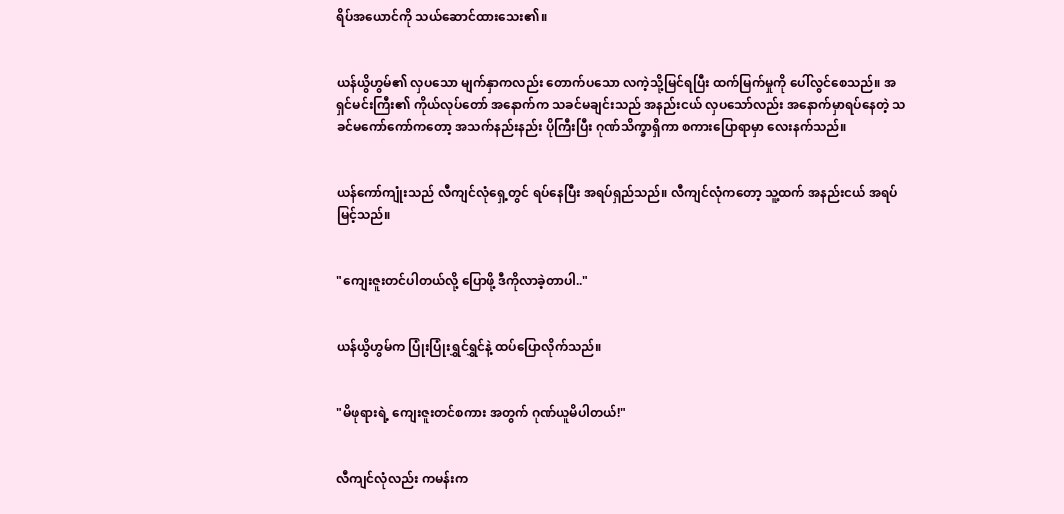ရိပ်အယောင်ကို သယ်ဆောင်ထားသေး၏။


ယန်ယွိဟွမ်၏ လှပသော မျက်နှာကလည်း တောက်ပသော လကဲ့သို့မြင်ရပြီး ထက်မြက်မှုကို ပေါ်လွင်စေသည်။ အရှင်မင်းကြီး၏ ကိုယ်လုပ်တော် အနောက်က သခင်မချင်းသည် အနည်းငယ် လှပသော်လည်း အနောက်မှာရပ်နေတဲ့ သခင်မကော်ကော်ကတော့ အသက်နည်းနည်း ပိုကြီးပြီး ဂုဏ်သိက္ခာရှိကာ စကားပြောရာမှာ လေးနက်သည်။


ယန်ကော်ကျုံးသည် လီကျင်လုံရှေ့တွင် ရပ်နေပြီး အရပ်ရှည်သည်။ လီကျင်လုံကတော့ သူ့ထက် အနည်းငယ် အရပ်မြင့်သည်။


"ကျေးဇူးတင်ပါတယ်လို့ ပြောဖို့ ဒီကိုလာခဲ့တာပါ.."


ယန်ယွိဟွမ်က ပြုံးပြုံးရွှင်ရွှင်နဲ့ ထပ်ပြောလိုက်သည်။


"မိဖုရားရဲ့ ကျေးဇူးတင်စကား အတွက် ဂုဏ်ယူမိပါတယ်!"


လီကျင်လုံလည်း ကမန်းက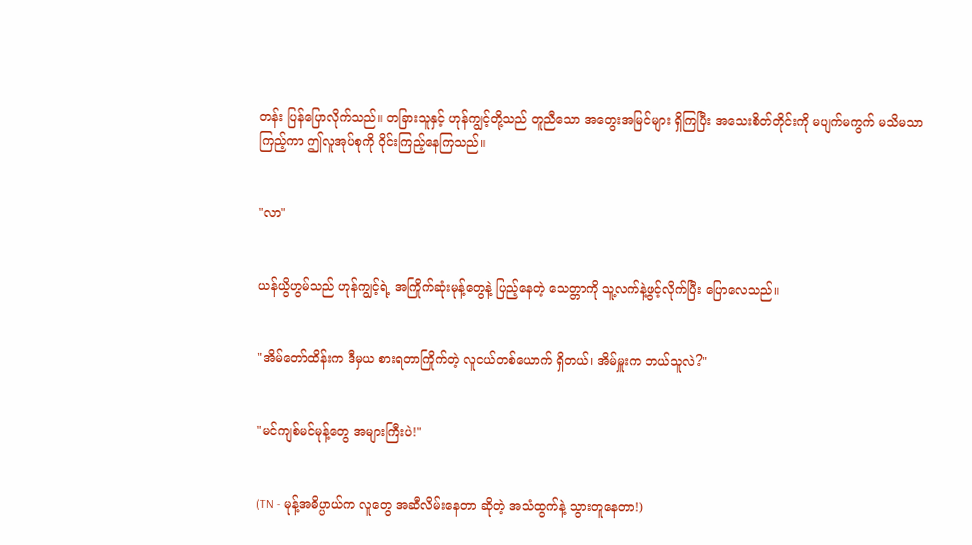တန်း ပြန်ပြောလိုက်သည်။ တခြားသူနှင့် ဟုန်ကျွင့်တို့သည် တူညီသော အတွေးအမြင်များ ရှိကြပြီး အသေးစိတ်တိုင်းကို မပျက်မကွက် မသိမသာ ကြည့်ကာ ဤလူအုပ်စုကို ဝိုင်းကြည့်နေကြသည်။


"လာ"


ယန်ယွိဟွမ်သည် ဟုန်ကျွင့်ရဲ့ အကြိုက်ဆုံးမုန့်တွေနဲ့ ပြည့်နေတဲ့ သေတ္တာကို သူ့လက်နဲ့ဖွင့်လိုက်ပြီး ပြောလေသည်။


"အိမ်တော်ထိန်းက ဒီမှယ စားရတာကြိုက်တဲ့ လူငယ်တစ်ယောက် ရှိတယ်၊ အိမ်မှူးက ဘယ်သူလဲ?"


"မင်ကျစ်မင်မုန့်တွေ အများကြီးပဲ!"


(TN - မုန့်အဓိပ္ပာယ်က လူတွေ အဆီလိမ်းနေတာ ဆိုတဲ့ အသံထွက်နဲ့ သွားတူနေတာ!)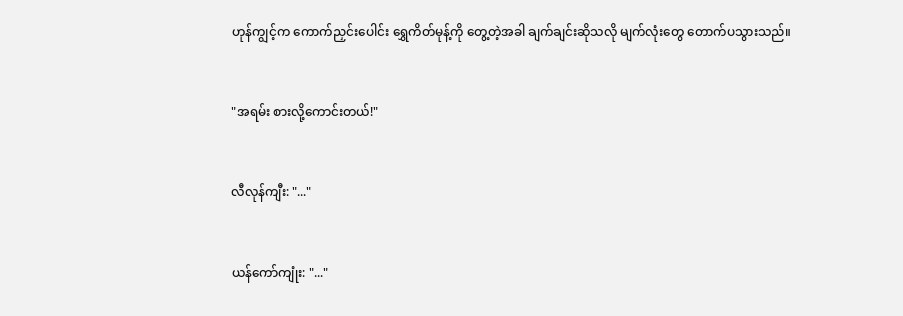ဟုန်ကျွင့်က ကောက်ညှင်းပေါင်း ရွှေကိတ်မုန့်ကို တွေ့တဲ့အခါ ချက်ချင်းဆိုသလို မျက်လုံးတွေ တောက်ပသွားသည်။


"အရမ်း စားလို့ကောင်းတယ်!"


လီလုန်ကျီး: "..."


ယန်ကော်ကျုံး: "..."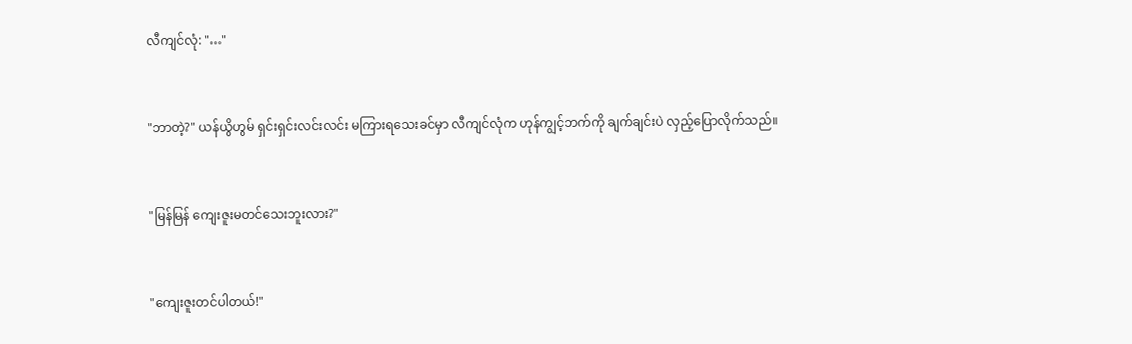လီကျင်လုံ: "…"


"ဘာတဲ့?" ယန်ယွိဟွမ် ရှင်းရှင်းလင်းလင်း မကြားရသေးခင်မှာ လီကျင်လုံက ဟုန်ကျွင့်ဘက်ကို ချက်ချင်းပဲ လှည့်ပြောလိုက်သည်။


"မြန်မြန် ကျေးဇူးမတင်သေးဘူးလား?"


"ကျေးဇူးတင်ပါတယ်!"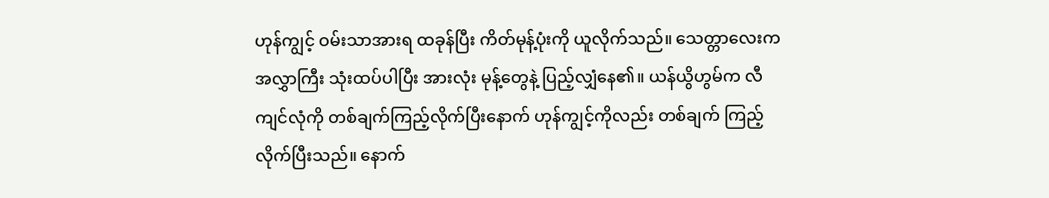ဟုန်ကျွင့် ဝမ်းသာအားရ ထခုန်ပြီး ကိတ်မုန့်ပုံးကို ယူလိုက်သည်။ သေတ္တာလေးက အလွှာကြီး သုံးထပ်ပါပြီး အားလုံး မုန့်တွေနဲ့ ပြည့်လျှံနေ၏။ ယန်ယွိဟွမ်က လီကျင်လုံကို တစ်ချက်ကြည့်လိုက်ပြီးနောက် ဟုန်ကျွင့်ကိုလည်း တစ်ချက် ကြည့်လိုက်ပြီးသည်။ နောက်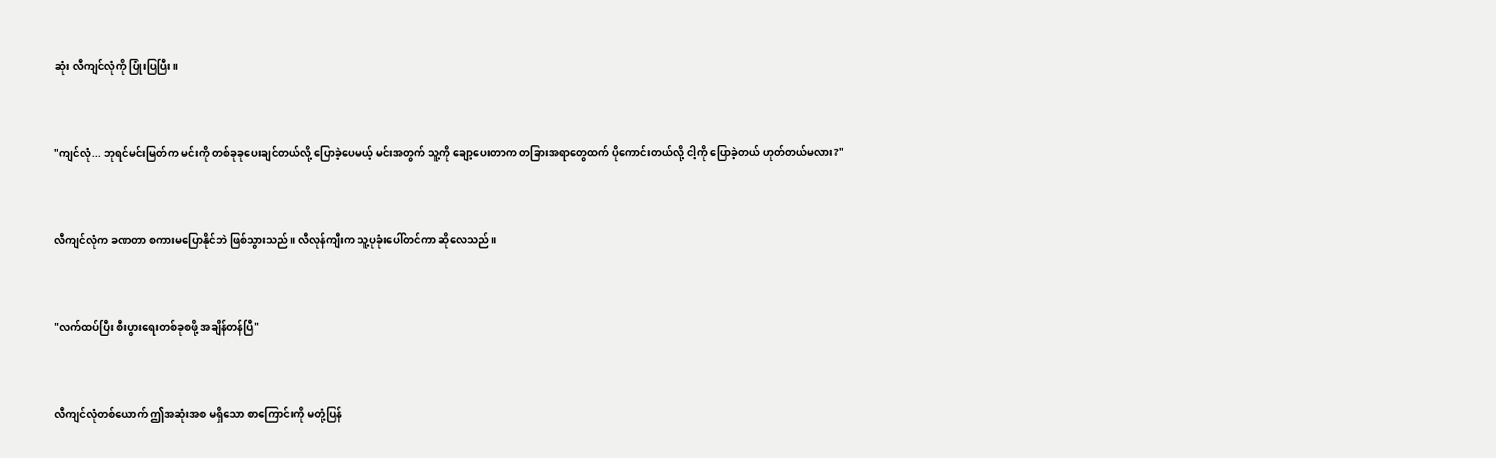ဆုံး လီကျင်လုံကို ပြုံးပြပြီး။


"ကျင်လုံ... ဘုရင်မင်းမြတ်က မင်းကို တစ်ခုခုပေးချင်တယ်လို့ ပြောခဲ့ပေမယ့် မင်းအတွက် သူ့ကို ချော့ပေးတာက တခြားအရာတွေထက် ပိုကောင်းတယ်လို့ ငါ့ကို ပြောခဲ့တယ် ဟုတ်တယ်မလား?"


လီကျင်လုံက ခဏတာ စကားမပြောနိုင်ဘဲ ဖြစ်သွားသည်။ လီလုန်ကျီးက သူ့ပုခုံးပေါ်တင်ကာ ဆိုလေသည်။


"လက်ထပ်ပြီး စီးပွားရေးတစ်ခုစဖို့ အချိန်တန်ပြီ"


လီကျင်လုံတစ်ယောက် ဤအဆုံးအစ မရှိသော စာကြောင်းကို မတုံ့ပြန်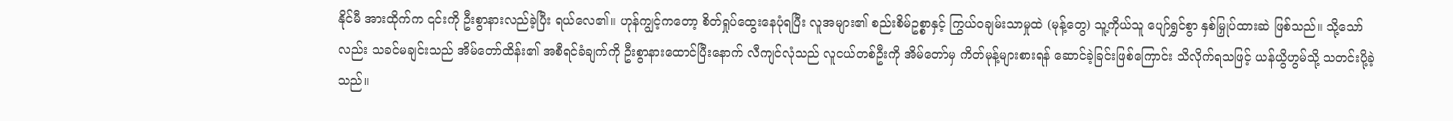နိုင်မီ အားထိုက်က ၎င်းကို ဦးစွာနားလည်ခဲ့ပြီး ရယ်လေ၏။ ဟုန်ကျွင့်ကတော့ စိတ်ရှုပ်ထွေးနေပုံရပြီး လူအများ၏ စည်းစိမ်ဥစ္စာနှင့် ကြွယ်ဝချမ်းသာမှုထဲ (မုန့်တွေ) သူ့ကိုယ်သူ ပျော်ရွှင်စွာ နှစ်မြှုပ်ထားဆဲ ဖြစ်သည်။ သို့သော်လည်း သခင်မချင်းသည် အိမ်တော်ထိန်း၏ အစီရင်ခံချက်ကို ဦးစွာနားထောင်ပြီးနောက် လီကျင်လုံသည် လူငယ်တစ်ဦးကို အိမ်တော်မှ ကိတ်မုန့်များစားရန် ဆောင်ခဲ့ခြင်းဖြစ်ကြောင်း သိလိုက်ရသဖြင့် ယန်ယွိဟွမ်သို့ သတင်းပို့ခဲ့သည်။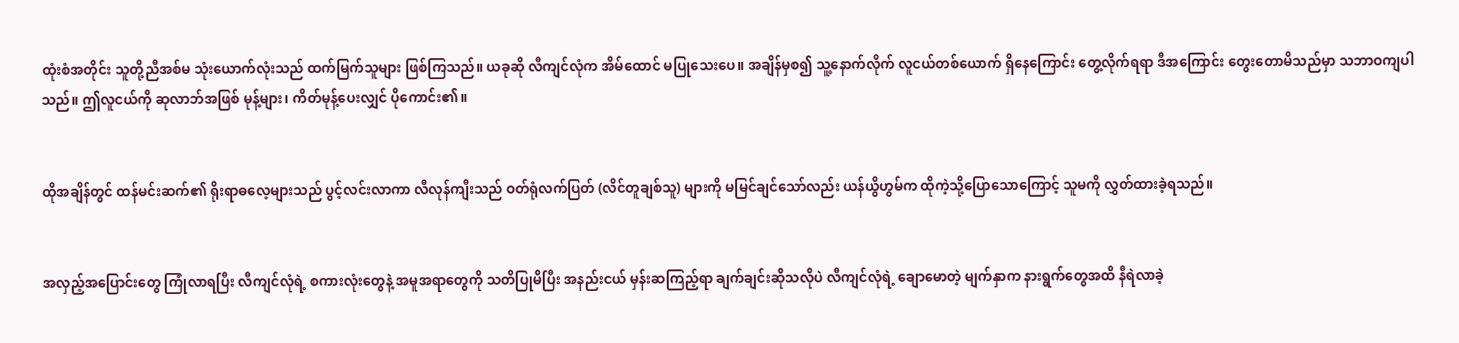ထုံးစံအတိုင်း သူတို့ညီအစ်မ သုံးယောက်လုံးသည် ထက်မြက်သူများ ဖြစ်ကြသည်။ ယခုဆို လီကျင်လုံက အိမ်ထောင် မပြုသေးပေ။ အချိန်မှစ၍ သူ့နောက်လိုက် လူငယ်တစ်ယောက် ရှိနေကြောင်း တွေ့လိုက်ရရာ ဒီအကြောင်း တွေးတောမိသည်မှာ သဘာဝကျပါသည်။ ဤလူငယ်ကို ဆုလာဘ်အဖြစ် မုန့်များ၊ ကိတ်မုန့်ပေးလျှင် ပိုကောင်း၏။


ထိုအချိန်တွင် ထန်မင်းဆက်၏ ရိုးရာဓလေ့များသည် ပွင့်လင်းလာကာ လီလုန်ကျီးသည် ဝတ်ရုံလက်ပြတ် (လိင်တူချစ်သူ) များကို မမြင်ချင်သော်လည်း ယန်ယွိဟွမ်က ထိုကဲ့သို့ပြောသောကြောင့် သူမကို လွှတ်ထားခဲ့ရသည်။


အလှည့်အပြောင်းတွေ ကြုံလာရပြီး လီကျင်လုံရဲ့ စကားလုံးတွေနဲ့ အမူအရာတွေကို သတိပြုမိပြီး အနည်းငယ် မှန်းဆကြည့်ရာ ချက်ချင်းဆိုသလိုပဲ လီကျင်လုံရဲ့ ချောမောတဲ့ မျက်နှာက နားရွက်တွေအထိ နီရဲလာခဲ့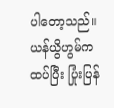ပါတော့သည်။ ယန်ယွိဟွမ်က ထပ်ပြီး ပြုံးပြန်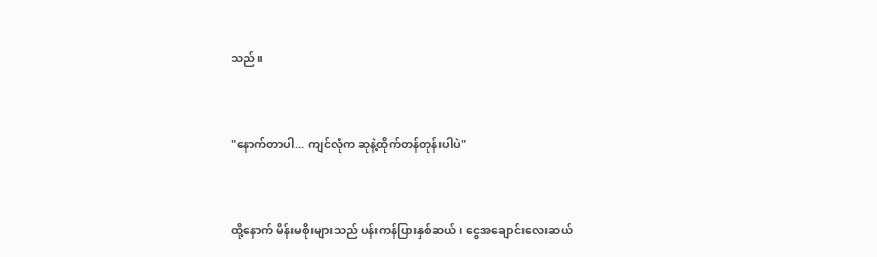သည်။


"နောက်တာပါ... ကျင်လုံက ဆုနဲ့ထိုက်တန်တုန်းပါပဲ"


ထို့နောက် မိန်းမစိုးများသည် ပန်းကန်ပြားနှစ်ဆယ်၊ ငွေအချောင်းလေးဆယ်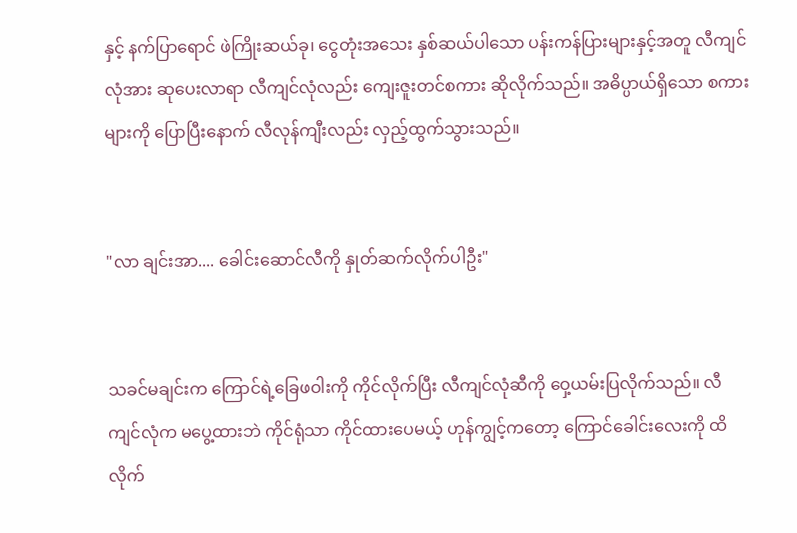နှင့် နက်ပြာရောင် ဖဲကြိုးဆယ်ခု၊ ငွေတုံးအသေး နှစ်ဆယ်ပါသော ပန်းကန်ပြားများနှင့်အတူ လီကျင်လုံအား ဆုပေးလာရာ လီကျင်လုံလည်း ကျေးဇူးတင်စကား ဆိုလိုက်သည်။ အဓိပ္ပာယ်ရှိသော စကားများကို ပြောပြီးနောက် လီလုန်ကျီးလည်း လှည့်ထွက်သွားသည်။


"လာ ချင်းအာ.... ခေါင်းဆောင်လီကို နှုတ်ဆက်လိုက်ပါဦး"


သခင်မချင်းက ကြောင်ရဲ့ခြေဖဝါးကို ကိုင်လိုက်ပြီး လီကျင်လုံဆီကို ဝှေ့ယမ်းပြလိုက်သည်။ လီကျင်လုံက မပွေ့ထားဘဲ ကိုင်ရုံသာ ကိုင်ထားပေမယ့် ဟုန်ကျွင့်ကတော့ ကြောင်ခေါင်းလေးကို ထိလိုက်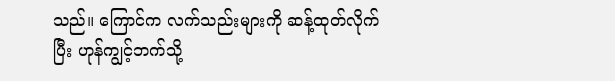သည်။ ကြောင်က လက်သည်းများကို ဆန့်ထုတ်လိုက်ပြီး ဟုန်ကျွင့်ဘက်သို့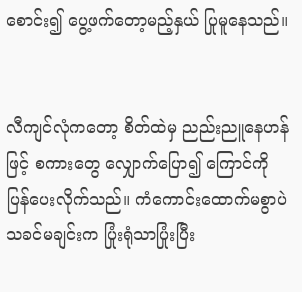စောင်း၍ ပွေ့ဖက်တော့မည့်နှယ် ပြုမူနေသည်။


လီကျင်လုံကတော့ စိတ်ထဲမှ ညည်းညူနေဟန်ဖြင့် စကားတွေ လျှောက်ပြော၍ ကြောင်ကို ပြန်ပေးလိုက်သည်။ ကံကောင်းထောက်မစွာပဲ သခင်မချင်းက ပြုံးရုံသာပြုံးပြီး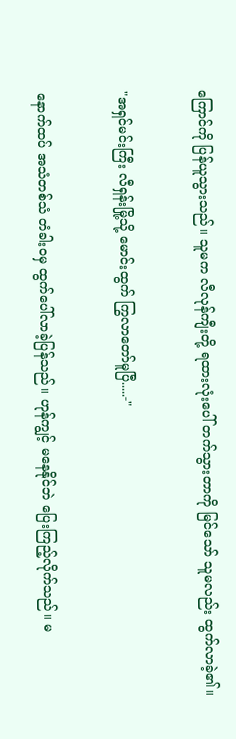ကြောင်ကို ပြန်ယူသွားသည်။ သူမက လီလုန်ကျီးတို့ ရထားလုံးပေါ် တက်သွားတာကို မြင်သော် သူမလည်း ထွက်လာခဲ့၏။


"အရှင်မင်းကြီး လီရှန်းမြို့သို့ မောင်းထွက် ကြွလာတော်မူပြီ.....-"


နောက်ထပ် အသံတစ်သံ တံခါးဝမှ ထွက်ပေါ်လာခဲ့ပြန်သည်။ ဟုန်ကျွင့် မနေနိုင်ဘဲ ပြေးကြည့်လိုက်သည်။ မ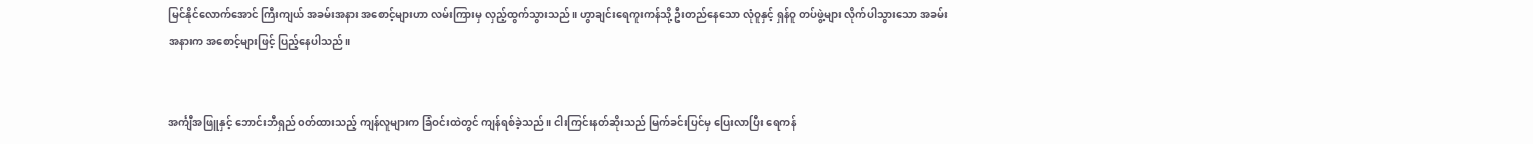မြင်နိုင်လောက်အောင် ကြီးကျယ် အခမ်းအနား အစောင့်များဟာ လမ်းကြားမှ လှည့်ထွက်သွားသည်။ ဟွာချင်းရေကူးကန်သို့ ဦးတည်နေသော လုံဝူနှင့် ရှန်ဝူ တပ်ဖွဲ့များ လိုက်ပါသွားသော အခမ်းအနားက အစောင့်များဖြင့် ပြည့်နေပါသည်။


အင်္ကျီအဖြူနှင့် ဘောင်းဘီရှည် ၀တ်ထားသည့် ကျန်လူများက ခြံဝင်းထဲတွင် ကျန်ရစ်ခဲ့သည်။ ငါးကြင်းနတ်ဆိုးသည် မြက်ခင်းပြင်မှ ပြေးလာပြီး ရေကန်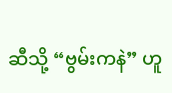ဆီသို့ “ဗွမ်းကနဲ” ဟူ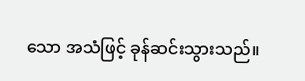သော အသံဖြင့် ခုန်ဆင်းသွားသည်။